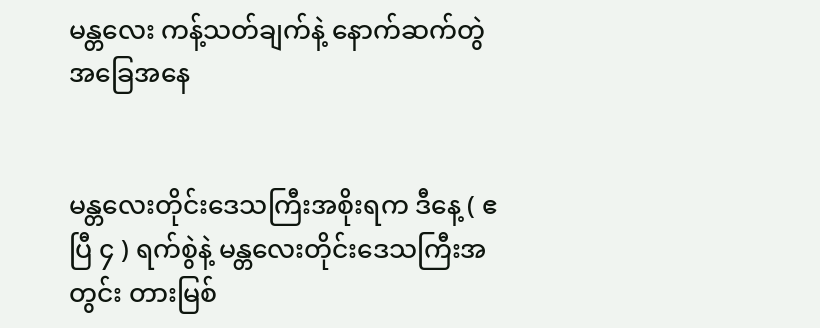မန္တလေး ကန့်သတ်ချက်နဲ့ နောက်ဆက်တွဲ အခြေအနေ


မန္တလေးတိုင်းဒေသကြီးအစိုးရက ဒီနေ့ ( ဧပြီ ၄ ) ရက်စွဲနဲ့ မန္တလေးတိုင်းဒေသကြီးအတွင်း တားမြစ်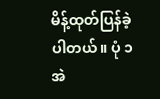မိန့်ထုတ်ပြန်ခဲ့ပါတယ်။ ပုံ ၁
အဲ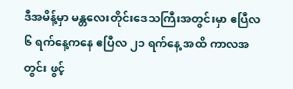ဒီအမိန့်မှာ မန္တလေးတိုင်းဒေသကြီးအတွင်းမှာ ဧပြီလ ၆ ရက်နေ့ကနေ ဧပြီလ ၂၁ ရက်နေ့ အထိ ကာလအတွင်း ဖွင့်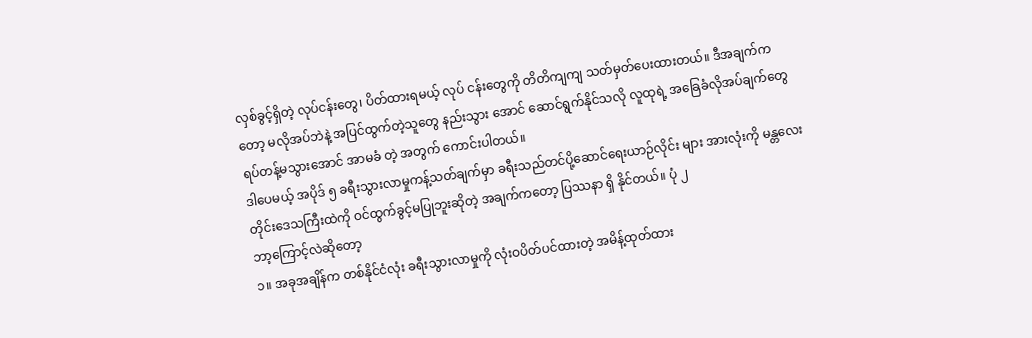လှစ်ခွင့်ရှိတဲ့ လုပ်ငန်းတွေ၊ ပိတ်ထားရမယ့် လုပ် ငန်းတွေကို တိတိကျကျ သတ်မှတ်ပေးထားတယ်။ ဒီအချက်ကတော့ မလိုအပ်ဘဲနဲ့ အပြင်ထွက်တဲ့သူတွေ နည်းသွား အောင် ဆောင်ရွက်နိုင်သလို လူထုရဲ့ အခြေခံလိုအပ်ချက်တွေ ရပ်တန့်မသွားအောင် အာမခံ တဲ့ အတွက် ကောင်းပါတယ်။
ဒါပေမယ့် အပိုဒ် ၅ ခရီးသွားလာမှုကန့်သတ်ချက်မှာ ခရီးသည်တင်ပို့ဆောင်ရေးယာဉ်လိုင်း များ အားလုံးကို မန္တလေးတိုင်းဒေသကြီးထဲကို ဝင်ထွက်ခွင့်မပြုဘူးဆိုတဲ့ အချက်ကတော့ ပြဿနာ ရှိ နိုင်တယ်။ ပုံ ၂
ဘာ့ကြောင့်လဲဆိုတော့
၁။ အခုအချိန်က တစ်နိုင်ငံလုံး ခရီးသွားလာမှုကို လုံးဝပိတ်ပင်ထားတဲ့ အမိန့်ထုတ်ထား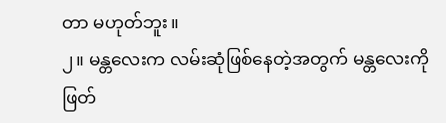တာ မဟုတ်ဘူး။
၂။ မန္တလေးက လမ်းဆုံဖြစ်နေတဲ့အတွက် မန္တလေးကို ဖြတ်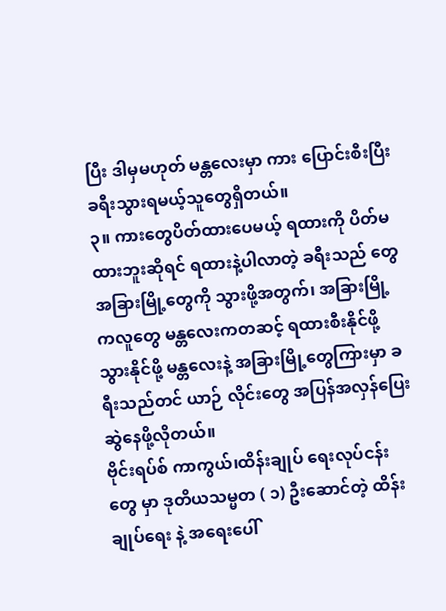ပြီး ဒါမှမဟုတ် မန္တလေးမှာ ကား ပြောင်းစီးပြီး ခရီးသွားရမယ့်သူတွေရှိတယ်။
၃။ ကားတွေပိတ်ထားပေမယ့် ရထားကို ပိတ်မထားဘူးဆိုရင် ရထားနဲ့ပါလာတဲ့ ခရီးသည် တွေ အခြားမြို့တွေကို သွားဖို့အတွက်၊ အခြားမြို့ကလူတွေ မန္တလေးကတဆင့် ရထားစီးနိုင်ဖို့ သွားနိုင်ဖို့ မန္တလေးနဲ့ အခြားမြို့တွေကြားမှာ ခရီးသည်တင် ယာဉ် လိုင်းတွေ အပြန်အလှန်ပြေးဆွဲနေဖို့လိုတယ်။
ဗိုင်းရပ်စ် ကာကွယ်၊ထိန်းချုပ် ရေးလုပ်ငန်းတွေ မှာ ဒုတိယသမ္မတ ( ၁) ဦးဆောင်တဲ့ ထိန်းချုပ်ရေး နဲ့ အရေးပေါ်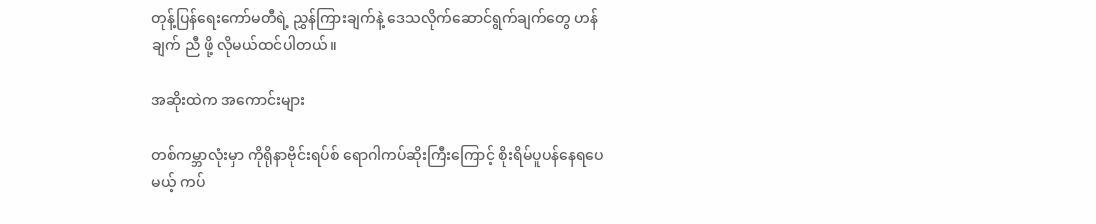တုန့်ပြန်ရေးကော်မတီရဲ့ ညွှန်ကြားချက်နဲ့ ဒေသလိုက်ဆောင်ရွက်ချက်တွေ ဟန်ချက် ညီ ဖို့ လိုမယ်ထင်ပါတယ်။

အဆိုးထဲက အကောင်းများ

တစ်ကမ္ဘာလုံးမှာ ကိုရိုနာဗိုင်းရပ်စ် ရောဂါကပ်ဆိုးကြီးကြောင့် စိုးရိမ်ပူပန်နေရပေမယ့် ကပ်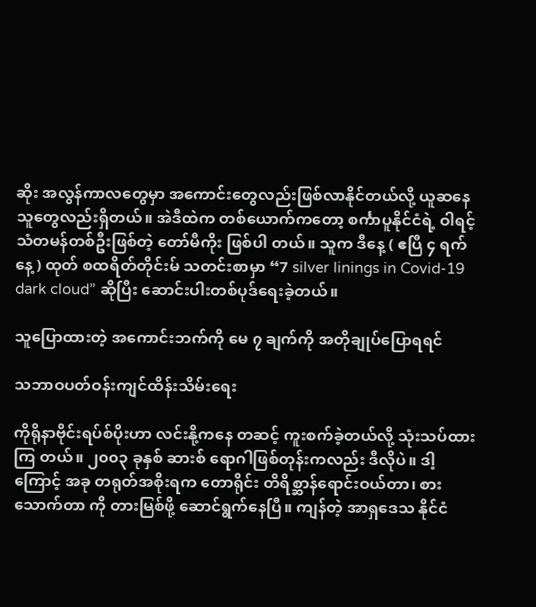ဆိုး အလွန်ကာလတွေမှာ အကောင်းတွေလည်းဖြစ်လာနိုင်တယ်လို့ ယူဆနေသူတွေလည်းရှိတယ်။ အဲဒီထဲက တစ်ယောက်ကတော့ စင်္ကာပူနိုင်ငံရဲ့ ဝါရင့်သံတမန်တစ်ဦးဖြစ်တဲ့ တော်မီကိုး ဖြစ်ပါ တယ်။ သူက ဒီနေ့ ( ဧပြီ ၄ ရက်နေ့) ထုတ် စထရိတ်တိုင်းမ် သတင်းစာမှာ “7 silver linings in Covid-19 dark cloud” ဆိုပြီး ဆောင်းပါးတစ်ပုဒ်ရေးခဲ့တယ်။

သူပြောထားတဲ့ အကောင်းဘက်ကို မေ ၇ ချက်ကို အတိုချုပ်ပြောရရင်

သဘာဝပတ်ဝန်းကျင်ထိန်းသိမ်းရေး

ကိုရိုနာဗိုင်းရပ်စ်ပိုးဟာ လင်းနို့ကနေ တဆင့် ကူးစက်ခဲ့တယ်လို့ သုံးသပ်ထားကြ တယ်။ ၂၀၀၃ ခုနှစ် ဆားစ် ရောဂါဖြစ်တုန်းကလည်း ဒီလိုပဲ။ ဒါ့ကြောင့် အခု တရုတ်အစိုးရက တောရိုင်း တိရိစ္ဆာန်ရောင်းဝယ်တာ၊ စားသောက်တာ ကို တားမြစ်ဖို့ ဆောင်ရွက်နေပြီ။ ကျန်တဲ့ အာရှဒေသ နိုင်ငံ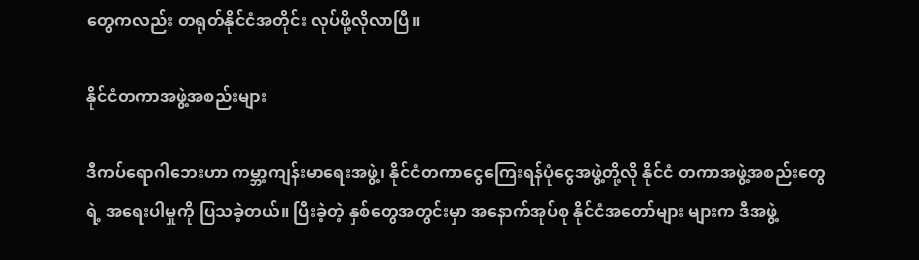တွေကလည်း တရုတ်နိုင်ငံအတိုင်း လုပ်ဖို့လိုလာပြီ။

နိုင်ငံတကာအဖွဲ့အစည်းများ

ဒီကပ်ရောဂါဘေးဟာ ကမ္ဘာ့ကျန်းမာရေးအဖွဲ့၊ နိုင်ငံတကာငွေကြေးရန်ပုံငွေအဖွဲ့တို့လို နိုင်ငံ တကာအဖွဲ့အစည်းတွေရဲ့ အရေးပါမှုကို ပြသခဲ့တယ်။ ပြီးခဲ့တဲ့ နှစ်တွေအတွင်းမှာ အနောက်အုပ်စု နိုင်ငံအတော်များ များက ဒီအဖွဲ့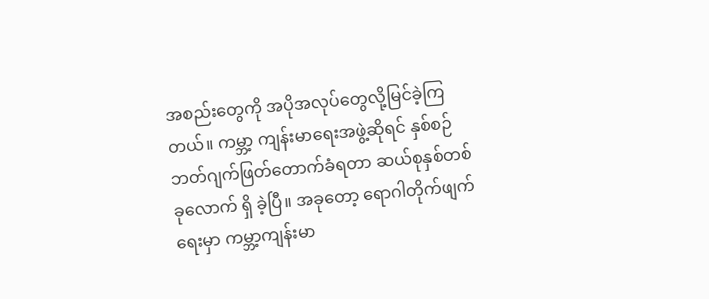အစည်းတွေကို အပိုအလုပ်တွေလို့မြင်ခဲ့ကြတယ်။ ကမ္ဘာ့ ကျန်းမာရေးအဖွဲ့ဆိုရင် နှစ်စဉ်ဘတ်ဂျက်ဖြတ်တောက်ခံရတာ ဆယ်စုနှစ်တစ်ခုလောက် ရှိ ခဲ့ပြီ။ အခုတော့ ရောဂါတိုက်ဖျက်ရေးမှာ ကမ္ဘာ့ကျန်းမာ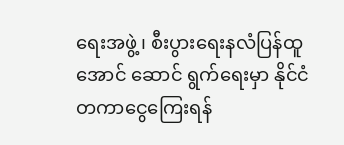ရေးအဖွဲ့၊ စီးပွားရေးနလံပြန်ထူအောင် ဆောင် ရွက်ရေးမှာ နိုင်ငံတကာငွေကြေးရန်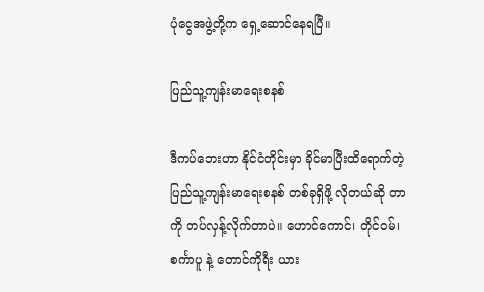ပုံငွေအဖွဲ့တို့က ရှေ့ဆောင်နေရပြီ။

ပြည်သူ့ကျန်းမာရေးစနစ်

ဒီကပ်ဘေးဟာ နိုင်ငံတိုင်းမှာ ခိုင်မာပြီးထိရောက်တဲ့ ပြည်သူ့ကျန်းမာရေးစနစ် တစ်ခုရှိဖို့ လိုတယ်ဆို တာကို တပ်လှန့်လိုက်တာပဲ။ ဟောင်ကောင်၊ တိုင်ဝမ်၊ စင်္ကာပူ နဲ့ တောင်ကိုရီး ယား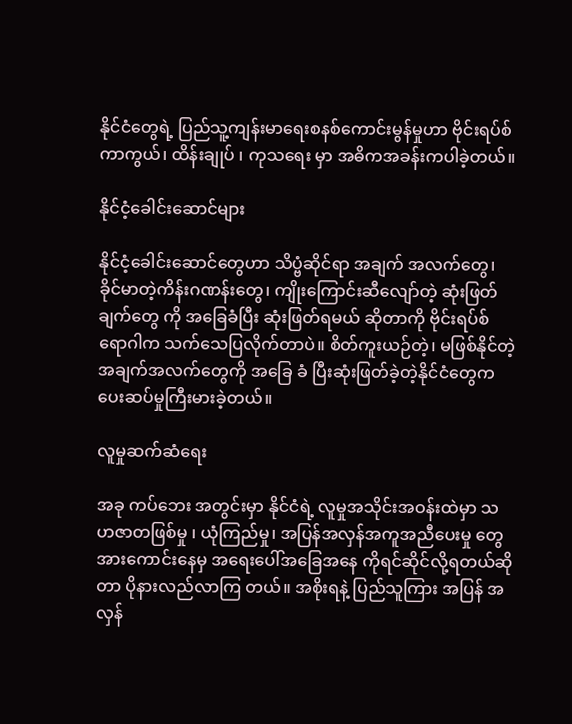နိုင်ငံတွေရဲ့ ပြည်သူ့ကျန်းမာရေးစနစ်ကောင်းမွန်မှုဟာ ဗိုင်းရပ်စ်ကာကွယ်၊ ထိန်းချုပ် ၊ ကုသရေး မှာ အဓိကအခန်းကပါခဲ့တယ်။

နိုင်ငံ့ခေါင်းဆောင်များ

နိုင်ငံ့ခေါင်းဆောင်တွေဟာ သိပ္ဗံဆိုင်ရာ အချက် အလက်တွေ၊ ခိုင်မာတဲ့ကိန်းဂဏန်းတွေ၊ ကျိုးကြောင်းဆီလျော်တဲ့ ဆုံးဖြတ်ချက်တွေ ကို အခြေခံပြီး ဆုံးဖြတ်ရမယ် ဆိုတာကို ဗိုင်းရပ်စ် ရောဂါက သက်သေပြလိုက်တာပဲ။ စိတ်ကူးယဉ်တဲ့၊ မဖြစ်နိုင်တဲ့ အချက်အလက်တွေကို အခြေ ခံ ပြီးဆုံးဖြတ်ခဲ့တဲ့နိုင်ငံတွေက ပေးဆပ်မှုကြီးမားခဲ့တယ်။

လူမှုဆက်ဆံရေး

အခု ကပ်ဘေး အတွင်းမှာ နိုင်ငံရဲ့ လူမှုအသိုင်းအဝန်းထဲမှာ သဟဇာတဖြစ်မှု ၊ ယုံကြည်မှု၊ အပြန်အလှန်အကူအညီပေးမှု တွေအားကောင်းနေမှ အရေးပေါ်အခြေအနေ ကိုရင်ဆိုင်လို့ရတယ်ဆိုတာ ပိုနားလည်လာကြ တယ်။ အစိုးရနဲ့ ပြည်သူကြား အပြန် အလှန်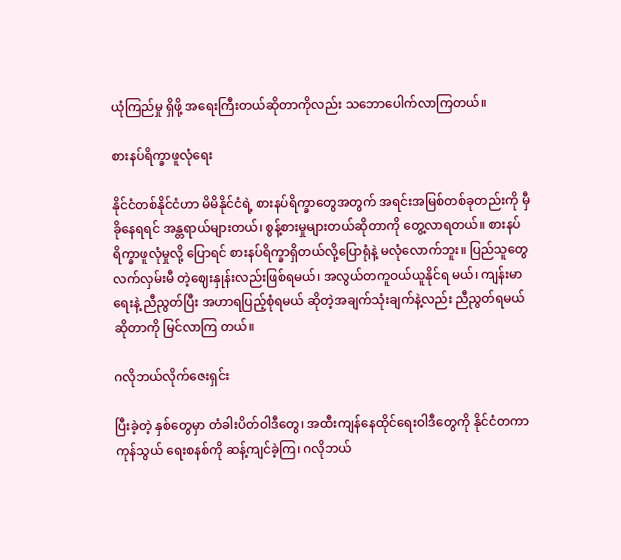ယုံကြည်မှု ရှိဖို့ အရေးကြီးတယ်ဆိုတာကိုလည်း သဘောပေါက်လာကြတယ်။

စားနပ်ရိက္ခာဖူလုံရေး

နိုင်ငံတစ်နိုင်ငံဟာ မိမိနိုင်ငံရဲ့ စားနပ်ရိက္ခာတွေအတွက် အရင်းအမြစ်တစ်ခုတည်းကို မှီခိုနေရရင် အန္တရာယ်များတယ်၊ စွန့်စားမှုများတယ်ဆိုတာကို တွေ့လာရတယ်။ စားနပ်ရိက္ခာဖူလုံမှုလို့ ပြောရင် စားနပ်ရိက္ခာရှိတယ်လို့ပြောရုံနဲ့ မလုံလောက်ဘူး။ ပြည်သူတွေ လက်လှမ်းမီ တဲ့ဈေးနှုန်းလည်းဖြစ်ရမယ်၊ အလွယ်တကူဝယ်ယူနိုင်ရ မယ်၊ ကျန်းမာရေးနဲ့ ညီညွတ်ပြီး အဟာရပြည့်စုံရမယ် ဆိုတဲ့အချက်သုံးချက်နဲ့လည်း ညီညွတ်ရမယ်ဆိုတာကို မြင်လာကြ တယ်။

ဂလိုဘယ်လိုက်ဇေးရှင်း

ပြီးခဲ့တဲ့ နှစ်တွေမှာ တံခါးပိတ်ဝါဒီတွေ၊ အထီးကျန်နေထိုင်ရေးဝါဒီတွေကို နိုင်ငံတကာ ကုန်သွယ် ရေးစနစ်ကို ဆန့်ကျင်ခဲ့ကြ၊ ဂလိုဘယ်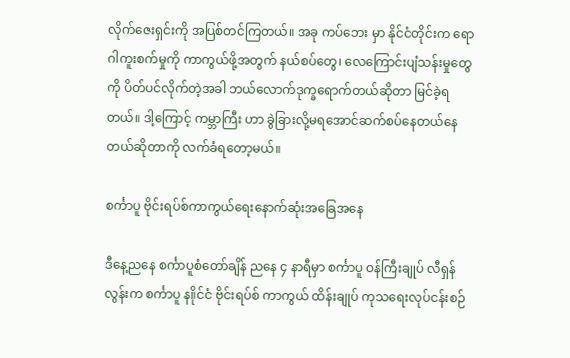လိုက်ဇေးရှင်းကို အပြစ်တင်ကြတယ်။ အခု ကပ်ဘေး မှာ နိုင်ငံတိုင်းက ရောဂါကူးစက်မှုကို ကာကွယ်ဖို့အတွက် နယ်စပ်တွေ၊ လေကြောင်းပျံသန်းမှုတွေ ကို ပိတ်ပင်လိုက်တဲ့အခါ ဘယ်လောက်ဒုက္ခရောက်တယ်ဆိုတာ မြင်ခဲ့ရတယ်။ ဒါ့ကြောင့် ကမ္ဘာကြီး ဟာ ခွဲခြားလို့မရအောင်ဆက်စပ်နေတယ်နေတယ်ဆိုတာကို လက်ခံရတော့မယ်။

စင်္ကာပူ ဗိုင်းရပ်စ်ကာကွယ်ရေးနောက်ဆုံးအခြေအနေ

ဒီနေ့ညနေ စင်္ကာပူစံတော်ချိန် ညနေ ၄ နာရီမှာ စင်္ကာပူ ဝန်ကြီးချုပ် လီရှန်လွန်းက စင်္ကာပူ န။ိုင်ငံ ဗိုင်းရပ်စ် ကာကွယ် ထိန်းချုပ် ကုသရေးလုပ်ငန်းစဉ်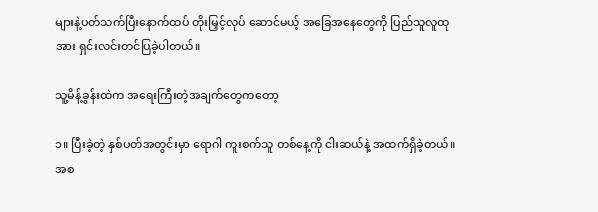များနဲ့ပတ်သက်ပြီးနောက်ထပ် တိုးမြှင့်လုပ် ဆောင်မယ့် အခြေအနေတွေကို ပြည်သူလူထုအား ရှင်းလင်းတင်ပြခဲ့ပါတယ်။

သူ့မိန့်ခွန်းထဲက အရေးကြီးတဲ့အချက်တွေကတော့

၁။ ပြီးခဲ့တဲ့ နှစ်ပတ်အတွင်းမှာ ရောဂါ ကူးစက်သူ တစ်နေ့ကို ငါးဆယ်နဲ့ အထက်ရှိခဲ့တယ်။ အစ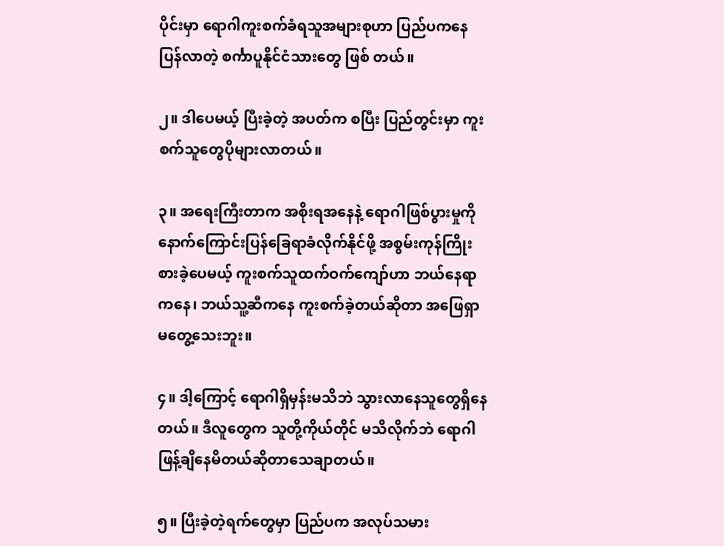ပိုင်းမှာ ရောဂါကူးစက်ခံရသူအများစုဟာ ပြည်ပကနေ ပြန်လာတဲ့ စင်္ကာပူနိုင်ငံသားတွေ ဖြစ် တယ်။

၂။ ဒါပေမယ့် ပြီးခဲ့တဲ့ အပတ်က စပြီး ပြည်တွင်းမှာ ကူးစက်သူတွေပိုများလာတယ်။

၃။ အရေးကြီးတာက အစိုးရအနေနဲ့ ရောဂါဖြစ်ပွားမှုကို နောက်ကြောင်းပြန်ခြေရာခံလိုက်နိုင်ဖို့ အစွမ်းကုန်ကြိုးစားခဲ့ပေမယ့် ကူးစက်သူထက်ဝက်ကျော်ဟာ ဘယ်နေရာကနေ၊ ဘယ်သူ့ဆီကနေ ကူးစက်ခဲ့တယ်ဆိုတာ အဖြေရှာမတွေ့သေးဘူး။

၄။ ဒါ့ကြောင့် ရောဂါရှိမှန်းမသိဘဲ သွားလာနေသူတွေရှိနေတယ်။ ဒီလူတွေက သူတို့ကိုယ်တိုင် မသိလိုက်ဘဲ ရောဂါဖြန့်ချိနေမိတယ်ဆိုတာသေချာတယ်။

၅။ ပြီးခဲ့တဲ့ရက်တွေမှာ ပြည်ပက အလုပ်သမား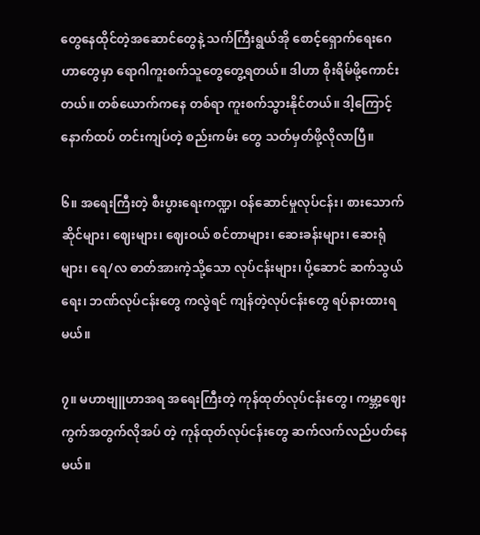တွေနေထိုင်တဲ့အဆောင်တွေနဲ့ သက်ကြီးရွယ်အို စောင့်ရှောက်ရေးဂေဟာတွေမှာ ရောဂါကူးစက်သူတွေတွေ့ရတယ်။ ဒါဟာ စိုးရိမ်ဖို့ကောင်းတယ်။ တစ်ယောက်ကနေ တစ်ရာ ကူးစက်သွားနိုင်တယ်။ ဒါ့ကြောင့်နောက်ထပ် တင်းကျပ်တဲ့ စည်းကမ်း တွေ သတ်မှတ်ဖို့လိုလာပြီ။

၆။ အရေးကြီးတဲ့ စီးပွားရေးကဏ္ဍ၊ ဝန်ဆောင်မှုလုပ်ငန်း၊ စားသောက်ဆိုင်များ၊ ဈေးများ၊ ဈေးဝယ် စင်တာများ၊ ဆေးခန်းများ၊ ဆေးရုံများ၊ ရေ/လ ဓာတ်အားကဲ့သို့သော လုပ်ငန်းများ၊ ပို့ဆောင် ဆက်သွယ်ရေး၊ ဘဏ်လုပ်ငန်းတွေ ကလွဲရင် ကျန်တဲ့လုပ်ငန်းတွေ ရပ်နားထားရမယ်။

၇။ မဟာဗျူဟာအရ အရေးကြီးတဲ့ ကုန်ထုတ်လုပ်ငန်းတွေ၊ ကမ္ဘာ့ဈေးကွက်အတွက်လိုအပ် တဲ့ ကုန်ထုတ်လုပ်ငန်းတွေ ဆက်လက်လည်ပတ်နေမယ်။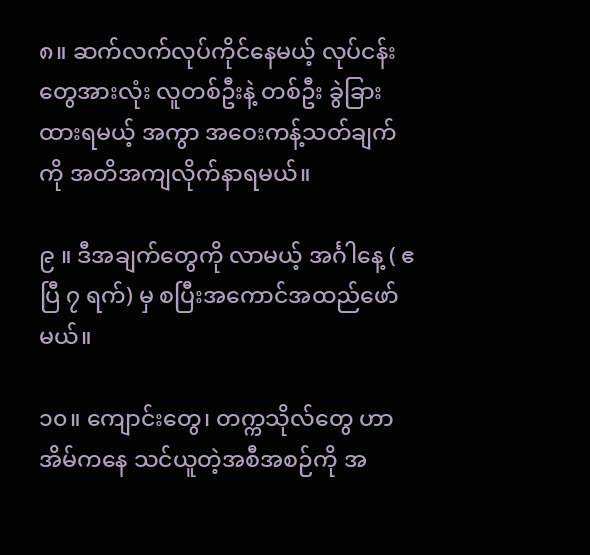၈။ ဆက်လက်လုပ်ကိုင်နေမယ့် လုပ်ငန်းတွေအားလုံး လူတစ်ဦးနဲ့ တစ်ဦး ခွဲခြားထားရမယ့် အကွာ အဝေးကန့်သတ်ချက်ကို အတိအကျလိုက်နာရမယ်။

၉ ။ ဒီအချက်တွေကို လာမယ့် အင်္ဂါနေ့ ( ဧပြီ ၇ ရက်) မှ စပြီးအကောင်အထည်ဖော်မယ်။

၁၀။ ကျောင်းတွေ၊ တက္ကသိုလ်တွေ ဟာ အိမ်ကနေ သင်ယူတဲ့အစီအစဉ်ကို အ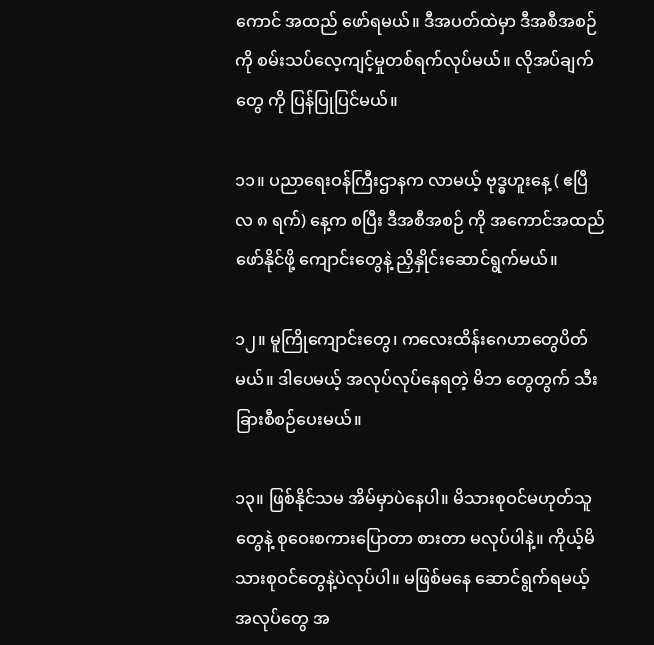ကောင် အထည် ဖော်ရမယ်။ ဒီအပတ်ထဲမှာ ဒီအစီအစဉ်ကို စမ်းသပ်လေ့ကျင့်မှုတစ်ရက်လုပ်မယ်။ လိုအပ်ချက်တွေ ကို ပြန်ပြုပြင်မယ်။

၁၁။ ပညာရေးဝန်ကြီးဌာနက လာမယ့် ဗုဒ္ဓဟူးနေ့ ( ဧပြီလ ၈ ရက်) နေ့က စပြီး ဒီအစီအစဉ် ကို အကောင်အထည်ဖော်နိုင်ဖို့ ကျောင်းတွေနဲ့ ညှိနှိုင်းဆောင်ရွက်မယ်။

၁၂။ မူကြိုကျောင်းတွေ၊ ကလေးထိန်းဂေဟာတွေပိတ်မယ်။ ဒါပေမယ့် အလုပ်လုပ်နေရတဲ့ မိဘ တွေတွက် သီးခြားစီစဉ်ပေးမယ်။

၁၃။ ဖြစ်နိုင်သမ အိမ်မှာပဲနေပါ။ မိသားစုဝင်မဟုတ်သူတွေနဲ့ စုဝေးစကားပြောတာ စားတာ မလုပ်ပါနဲ့။ ကိုယ့်မိသားစုဝင်တွေနဲ့ပဲလုပ်ပါ။ မဖြစ်မနေ ဆောင်ရွက်ရမယ့် အလုပ်တွေ အ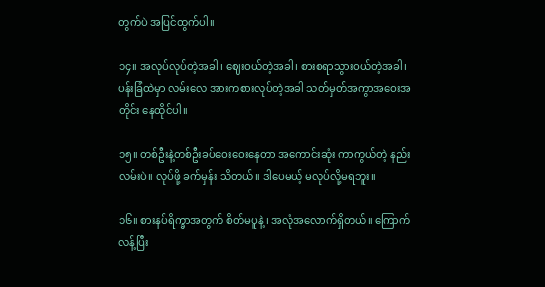တွက်ပဲ အပြင်ထွက်ပါ။

၁၄။ အလုပ်လုပ်တဲ့အခါ၊ ဈေးဝယ်တဲ့အခါ၊ စားစရာသွားဝယ်တဲ့အခါ၊ ပန်းခြံထဲမှာ လမ်းလေ အားကစားလုပ်တဲ့အခါ သတ်မှတ်အကွာအဝေးအတိုင်း နေထိုင်ပါ။

၁၅။ တစ်ဦးနဲ့တစ်ဦးခပ်ဝေးဝေးနေတာ အကောင်းဆုံး ကာကွယ်တဲ့ နည်းလမ်းပဲ။ လုပ်ဖို့ ခက်မှန်း သိတယ်။ ဒါပေမယ့် မလုပ်လို့မရဘူး။

၁၆။ စားနပ်ရိက္ခာအတွက် စိတ်မပူနဲ့ ၊ အလုံအလောက်ရှိတယ်။ ကြောက်လန့်ပြီး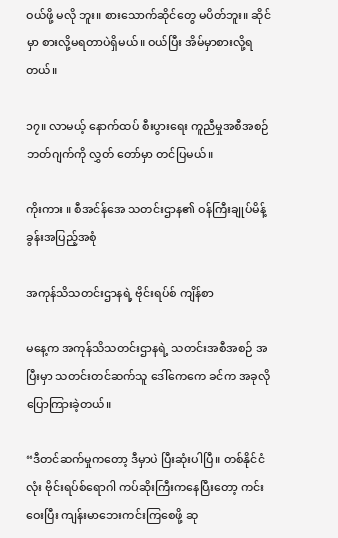ဝယ်ဖို့ မလို ဘူး။ စားသောက်ဆိုင်တွေ မပိတ်ဘူး။ ဆိုင်မှာ စားလို့မရတာပဲရှိမယ်။ ဝယ်ပြီး အိမ်မှာစားလို့ရတယ်။

၁၇။ လာမယ့် နောက်ထပ် စီးပွားရေး ကူညီမှုအစီအစဉ် ဘတ်ဂျက်ကို လွှတ် တော်မှာ တင်ပြမယ်။

ကိုးကား ။ စီအင်န်အေ သတင်းဌာန၏ ဝန်ကြီးချုပ်မိန့်ခွန်းအပြည့်အစုံ

အကုန်သိသတင်းဌာနရဲ့ ဗိုင်းရပ်စ် ကျိန်စာ

မနေ့က အကုန်သိသတင်းဌာနရဲ့ သတင်းအစီအစဉ် အပြီးမှာ သတင်းတင်ဆက်သူ ဒေါ်ကေကေ ခင်က အခုလို ပြောကြားခဲ့တယ်။

“ဒီတင်ဆက်မှုကတော့ ဒီမှာပဲ ပြီးဆုံးပါပြီ။ တစ်နိုင်ငံလုံး ဗိုင်းရပ်စ်ရောဂါ ကပ်ဆိုးကြီးကနေပြီးတော့ ကင်းဝေးပြီး ကျန်းမာဘေးကင်းကြစေဖို့ ဆု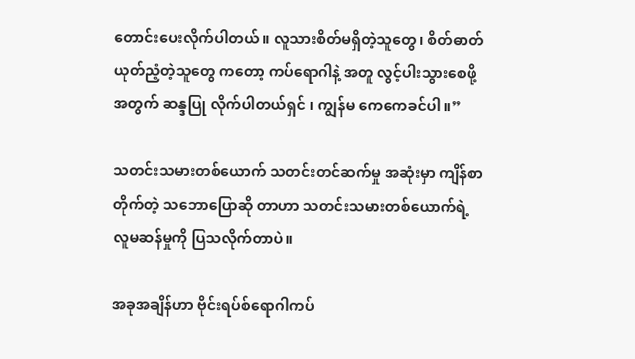တောင်းပေးလိုက်ပါတယ်။ လူသားစိတ်မရှိတဲ့သူတွေ၊ စိတ်ဓာတ်ယုတ်ညံ့တဲ့သူတွေ ကတော့ ကပ်ရောဂါနဲ့ အတူ လွင့်ပါးသွားစေဖို့အတွက် ဆန္ဒပြု လိုက်ပါတယ်ရှင် ၊ ကျွန်မ ကေကေခင်ပါ။”

သတင်းသမားတစ်ယောက် သတင်းတင်ဆက်မှု အဆုံးမှာ ကျိန်စာတိုက်တဲ့ သဘောပြောဆို တာဟာ သတင်းသမားတစ်ယောက်ရဲ့ လူမဆန်မှုကို ပြသလိုက်တာပဲ။

အခုအချိန်ဟာ ဗိုင်းရပ်စ်ရောဂါကပ်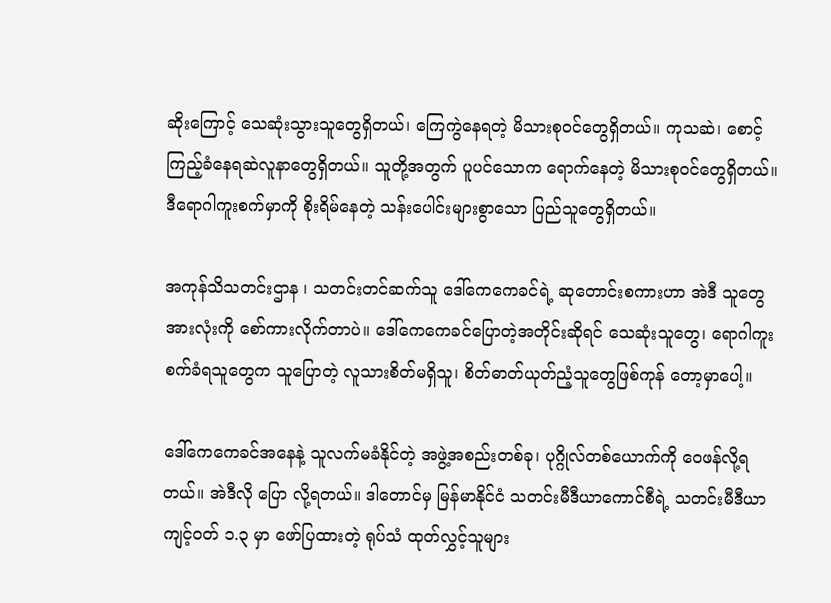ဆိုးကြောင့် သေဆုံးသွားသူတွေရှိတယ်၊ ကြေကွဲနေရတဲ့ မိသားစုဝင်တွေရှိတယ်။ ကုသဆဲ၊ စောင့်ကြည့်ခံနေရဆဲလူနာတွေရှိတယ်။ သူတို့အတွက် ပူပင်သောက ရောက်နေတဲ့ မိသားစုဝင်တွေရှိတယ်။ ဒီရောဂါကူးစက်မှာကို စိုးရိမ်နေတဲ့ သန်းပေါင်းများစွာသော ပြည်သူတွေရှိတယ်။

အကုန်သိသတင်းဌာန ၊ သတင်းတင်ဆက်သူ ဒေါ်ကေကေခင်ရဲ့ ဆုတောင်းစကားဟာ အဲဒီ သူတွေအားလုံးကို စော်ကားလိုက်တာပဲ။ ဒေါ်ကေကေခင်ပြောတဲ့အတိုင်းဆိုရင် သေဆုံးသူတွေ၊ ရောဂါကူးစက်ခံရသူတွေက သူပြောတဲ့ လူသားစိတ်မရှိသူ၊ စိတ်ဓာတ်ယုတ်ညံ့သူတွေဖြစ်ကုန် တော့မှာပေါ့။

ဒေါ်ကေကေခင်အနေနဲ့ သူလက်မခံနိုင်တဲ့ အဖွဲ့အစည်းတစ်ခု၊ ပုဂ္ဂိုလ်တစ်ယောက်ကို ဝေဖန်လို့ရတယ်။ အဲဒီလို ပြော လို့ရတယ်။ ဒါတောင်မှ မြန်မာနိုင်ငံ သတင်းမီဒီယာကောင်စီရဲ့ သတင်းမီဒီယာကျင့်ဝတ် ၁.၃ မှာ ဖော်ပြထားတဲ့ ရုပ်သံ ထုတ်လွှင့်သူများ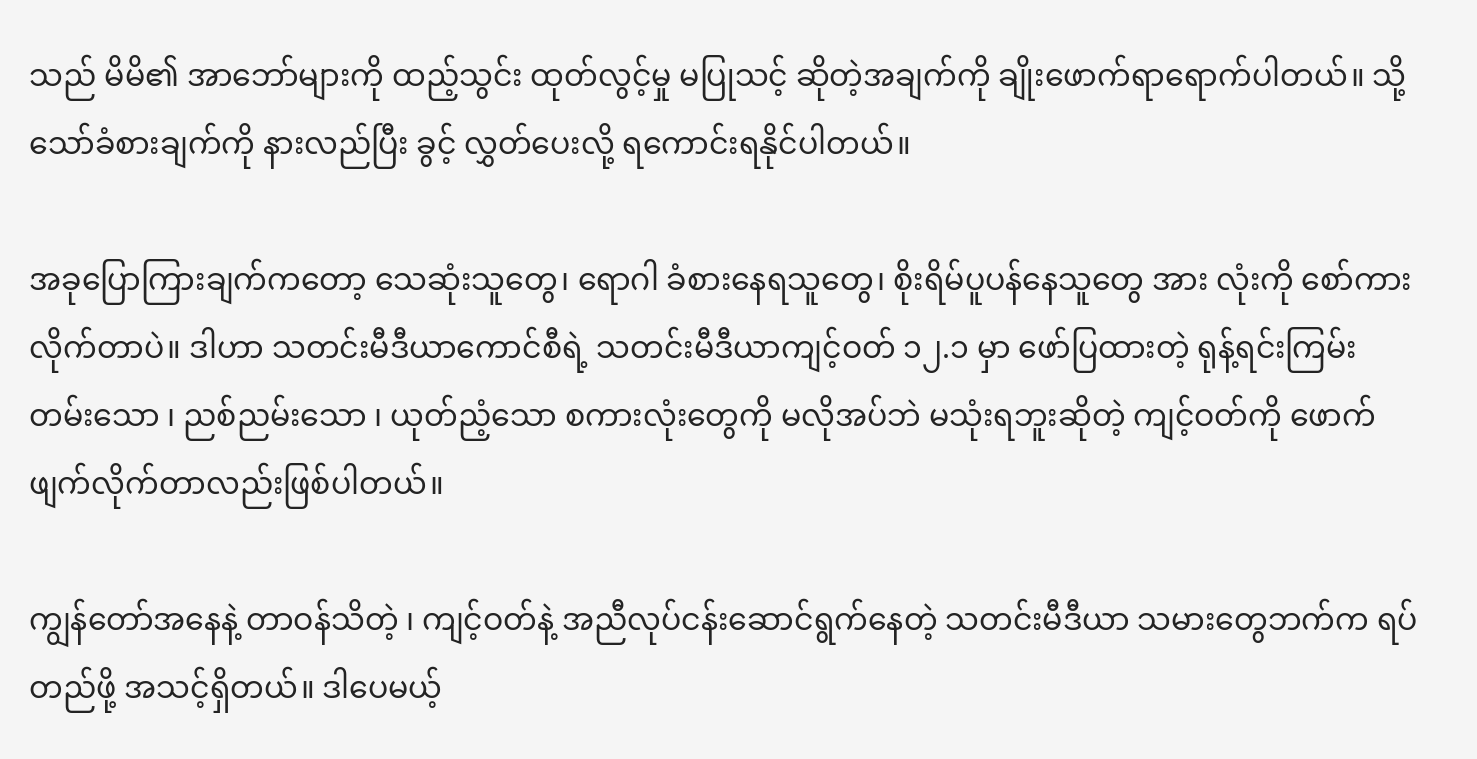သည် မိမိ၏ အာဘော်များကို ထည့်သွင်း ထုတ်လွင့်မှု မပြုသင့် ဆိုတဲ့အချက်ကို ချိုးဖောက်ရာရောက်ပါတယ်။ သို့သော်ခံစားချက်ကို နားလည်ပြီး ခွင့် လွှတ်ပေးလို့ ရကောင်းရနိုင်ပါတယ်။

အခုပြောကြားချက်ကတော့ သေဆုံးသူတွေ၊ ရောဂါ ခံစားနေရသူတွေ၊ စိုးရိမ်ပူပန်နေသူတွေ အား လုံးကို စော်ကားလိုက်တာပဲ။ ဒါဟာ သတင်းမီဒီယာကောင်စီရဲ့ သတင်းမီဒီယာကျင့်ဝတ် ၁၂.၁ မှာ ဖော်ပြထားတဲ့ ရုန့်ရင်းကြမ်းတမ်းသော ၊ ညစ်ညမ်းသော ၊ ယုတ်ညံ့သော စကားလုံးတွေကို မလိုအပ်ဘဲ မသုံးရဘူးဆိုတဲ့ ကျင့်ဝတ်ကို ဖောက်ဖျက်လိုက်တာလည်းဖြစ်ပါတယ်။

ကျွန်တော်အနေနဲ့ တာဝန်သိတဲ့ ၊ ကျင့်ဝတ်နဲ့ အညီလုပ်ငန်းဆောင်ရွက်နေတဲ့ သတင်းမီဒီယာ သမားတွေဘက်က ရပ်တည်ဖို့ အသင့်ရှိတယ်။ ဒါပေမယ့်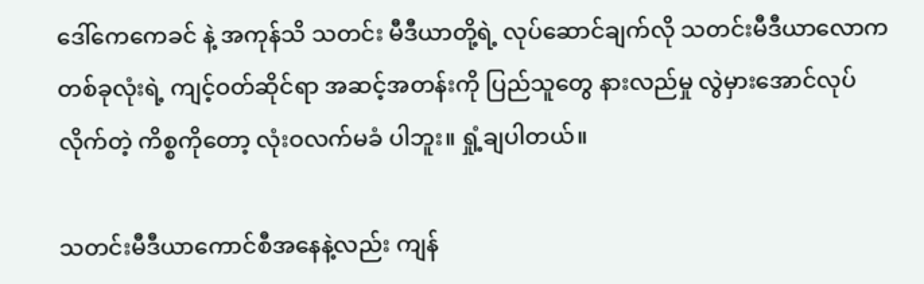ဒေါ်ကေကေခင် နဲ့ အကုန်သိ သတင်း မီဒီယာတို့ရဲ့ လုပ်ဆောင်ချက်လို သတင်းမီဒီယာလောကတစ်ခုလုံးရဲ့ ကျင့်ဝတ်ဆိုင်ရာ အဆင့်အတန်းကို ပြည်သူတွေ နားလည်မှု လွဲမှားအောင်လုပ်လိုက်တဲ့ ကိစ္စကိုတော့ လုံးဝလက်မခံ ပါဘူး။ ရှုံ့ချပါတယ်။

သတင်းမီဒီယာကောင်စီအနေနဲ့လည်း ကျန်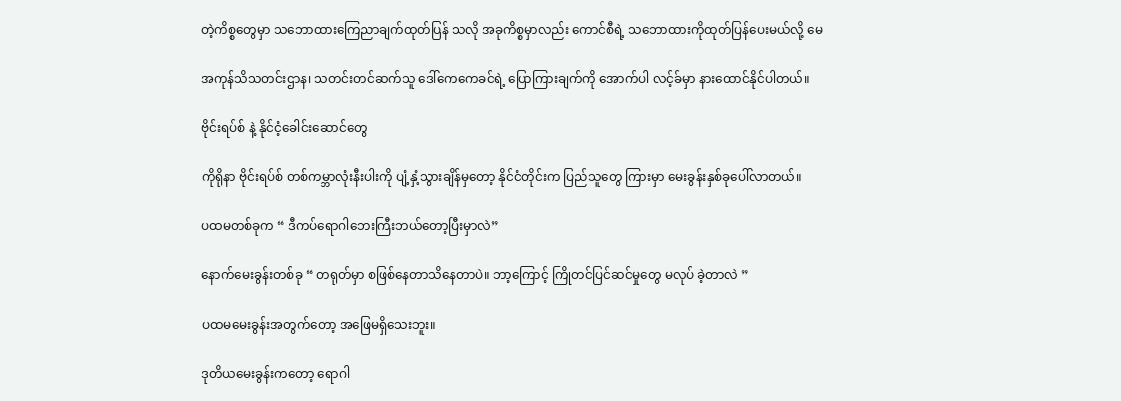တဲ့ကိစ္စတွေမှာ သဘောထားကြေညာချက်ထုတ်ပြန် သလို အခုကိစ္စမှာလည်း ကောင်စီရဲ့ သဘောထားကိုထုတ်ပြန်ပေးမယ်လို့ မေ

အကုန်သိသတင်းဌာန၊ သတင်းတင်ဆက်သူ ဒေါ်ကေကေခင်ရဲ့ ပြောကြားချက်ကို အောက်ပါ လင့်ခ်မှာ နားထောင်နိုင်ပါတယ်။

ဗိုင်းရပ်စ် နဲ့ နိုင်ငံ့ခေါင်းဆောင်တွေ

ကိုရိုနာ ဗိုင်းရပ်စ် တစ်ကမ္ဘာလုံးနီးပါးကို ပျံ့နှံ့သွားချိန်မှတော့ နိုင်ငံတိုင်းက ပြည်သူတွေ ကြားမှာ မေးခွန်းနှစ်ခုပေါ်လာတယ်။

ပထမတစ်ခုက “ ဒီကပ်ရောဂါဘေးကြီးဘယ်တော့ပြီးမှာလဲ”

နောက်မေးခွန်းတစ်ခု “ တရုတ်မှာ စဖြစ်နေတာသိနေတာပဲ။ ဘာ့ကြောင့် ကြိုတင်ပြင်ဆင်မှုတွေ မလုပ် ခဲ့တာလဲ ”

ပထမမေးခွန်းအတွက်တော့ အဖြေမရှိသေးဘူး။

ဒုတိယမေးခွန်းကတော့ ရောဂါ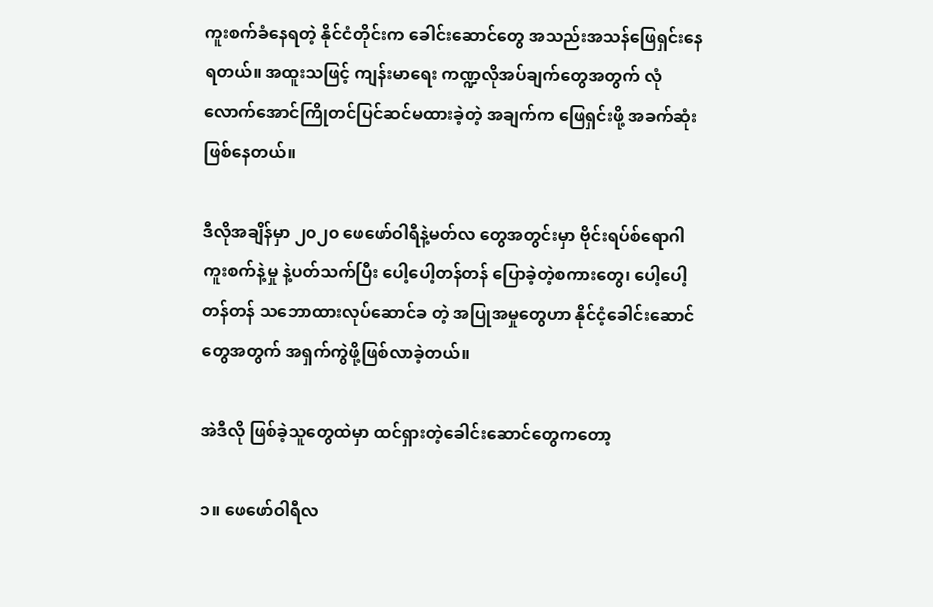ကူးစက်ခံနေရတဲ့ နိုင်ငံတိုင်းက ခေါင်းဆောင်တွေ အသည်းအသန်ဖြေရှင်းနေရတယ်။ အထူးသဖြင့် ကျန်းမာရေး ကဏ္ဍလိုအပ်ချက်တွေအတွက် လုံလောက်အောင်ကြိုတင်ပြင်ဆင်မထားခဲ့တဲ့ အချက်က ဖြေရှင်းဖို့ အခက်ဆုံးဖြစ်နေတယ်။

ဒီလိုအချိန်မှာ ၂၀၂၀ ဖေဖော်ဝါရီနဲ့မတ်လ တွေအတွင်းမှာ ဗိုင်းရပ်စ်ရောဂါ ကူးစက်နဲ့မှု နဲ့ပတ်သက်ပြီး ပေါ့ပေါ့တန်တန် ပြောခဲ့တဲ့စကားတွေ၊ ပေါ့ပေါ့တန်တန် သဘောထားလုပ်ဆောင်ခ တဲ့ အပြုအမှုတွေဟာ နိုင်ငံ့ခေါင်းဆောင်တွေအတွက် အရှက်ကွဲဖို့ဖြစ်လာခဲ့တယ်။

အဲဒီလို ဖြစ်ခဲ့သူတွေထဲမှာ ထင်ရှားတဲ့ခေါင်းဆောင်တွေကတော့

၁။ ဖေဖော်ဝါရီလ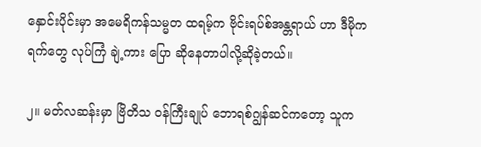နှောင်းပိုင်းမှာ အမေရိကန်သမ္မတ ထရမ့်က ဗိုင်းရပ်စ်အန္တရာယ် ဟာ ဒီမိုကရက်တွေ လုပ်ကြံ ချဲ့ကား ပြော ဆိုနေတာပါလို့ဆိုခဲ့တယ်။

၂။ မတ်လဆန်းမှာ ဗြိတိသ ဝန်ကြီးချုပ် ဘောရစ်ဂျွန်ဆင်ကတော့ သူက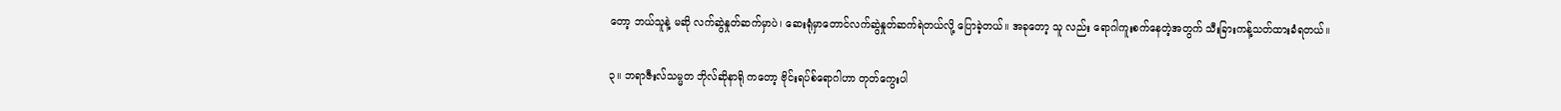တော့ ဘယ်သူနဲ့ မဆို လက်ဆွဲနှုတ်ဆက်မှာပဲ၊ ဆေးရုံမှာတောင်လက်ဆွဲနှုတ်ဆက်ရဲတယ်လို့ ပြောခဲ့တယ်။ အခုတော့ သူ လည်း ရောဂါကူးစက်နေတဲ့အတွက် သီးခြားကန့်သတ်ထားခံရတယ်။

၃။ ဘရာဇီးလ်သမ္မတ ဘိုလ်ဆိုနာရို ကတော့ ဗိုင်းရပ်စ်ရောဂါဟာ တုတ်ကွေးပါ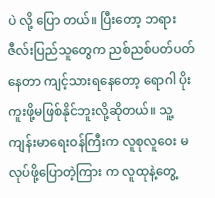ပဲ လို့ ပြော တယ်။ ပြီးတော့ ဘရားဇီလ်းပြည်သူတွေက ညစ်ညစ်ပတ်ပတ်နေတာ ကျင့်သားရနေတော့ ရောဂါ ပိုး ကူးဖို့မဖြစ်နိုင်ဘူးလို့ဆိုတယ်။ သူ့ကျန်းမာရေးဝန်ကြီးက လူစုလူဝေး မလုပ်ဖို့ပြောတဲ့ကြား က လူထုနဲ့တွေ့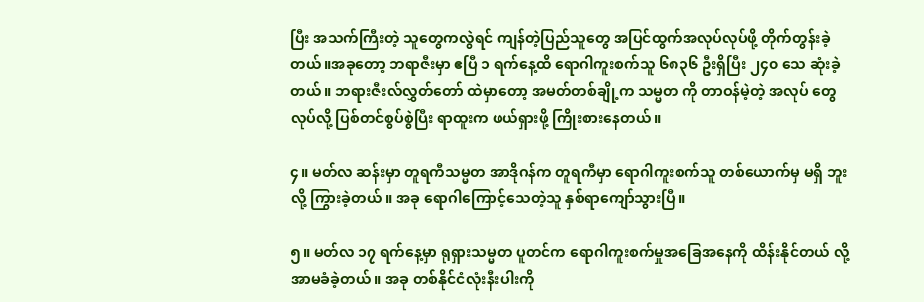ပြီး အသက်ကြီးတဲ့ သူတွေကလွဲရင် ကျန်တဲ့ပြည်သူတွေ အပြင်ထွက်အလုပ်လုပ်ဖို့ တိုက်တွန်းခဲ့တယ်။အခုတော့ ဘရာဇီးမှာ ဧပြီ ၁ ရက်နေ့ထိ ရောဂါကူးစက်သူ ၆၈၃၆ ဦးရှိပြီး ၂၄၀ သေ ဆုံးခဲ့တယ်။ ဘရားဇီးလ်လွှတ်တော် ထဲမှာတော့ အမတ်တစ်ချို့က သမ္မတ ကို တာဝန်မဲ့တဲ့ အလုပ် တွေလုပ်လို့ ပြစ်တင်စွပ်စွဲပြီး ရာထူးက ဖယ်ရှားဖို့ ကြိုးစားနေတယ်။

၄။ မတ်လ ဆန်းမှာ တူရကီသမ္မတ အာဒိုဂန်က တူရကီမှာ ရောဂါကူးစက်သူ တစ်ယောက်မှ မရှိ ဘူးလို့ ကြွားခဲ့တယ်။ အခု ရောဂါကြောင့်သေတဲ့သူ နှစ်ရာကျော်သွားပြီ။

၅။ မတ်လ ၁၇ ရက်နေ့မှာ ရုရှားသမ္မတ ပူတင်က ရောဂါကူးစက်မှုအခြေအနေကို ထိန်းနိုင်တယ် လို့ အာမခံခဲ့တယ်။ အခု တစ်နိုင်ငံလုံးနီးပါးကို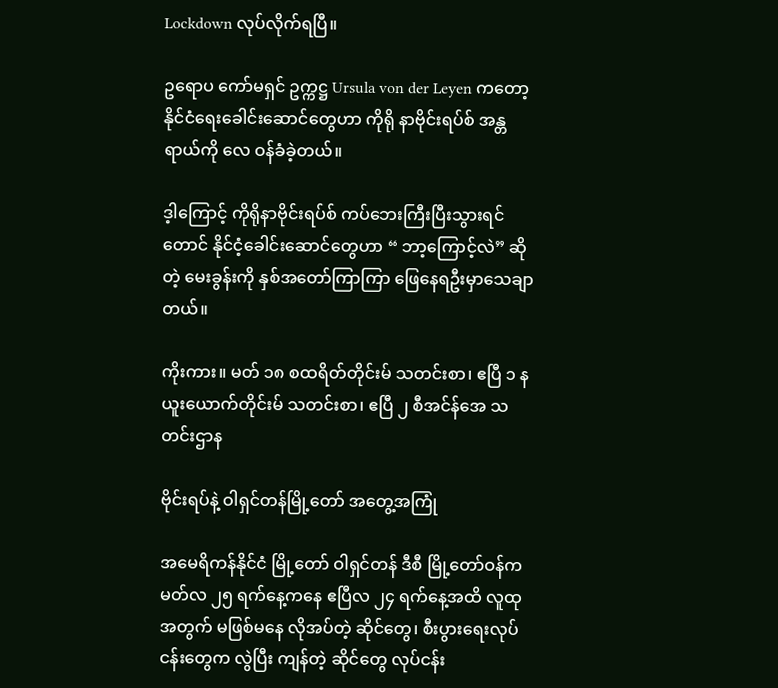Lockdown လုပ်လိုက်ရပြီ။

ဥရောပ ကော်မရှင် ဥက္ကဋ္ဌ Ursula von der Leyen ကတော့ နိုင်ငံရေးခေါင်းဆောင်တွေဟာ ကိုရို နာဗိုင်းရပ်စ် အန္တရာယ်ကို လေ ဝန်ခံခဲ့တယ်။

ဒ့ါကြောင့် ကိုရိုနာဗိုင်းရပ်စ် ကပ်ဘေးကြီးပြီးသွားရင်တောင် နိုင်ငံ့ခေါင်းဆောင်တွေဟာ “ ဘာ့ကြောင့်လဲ” ဆိုတဲ့ မေးခွန်းကို နှစ်အတော်ကြာကြာ ဖြေနေရဦးမှာသေချာတယ်။

ကိုးကား။ မတ် ၁၈ စထရိတ်တိုင်းမ် သတင်းစာ၊ ဧပြီ ၁ နယူးယောက်တိုင်းမ် သတင်းစာ၊ ဧပြီ ၂ စီအင်န်အေ သတင်းဌာန

ဗိုင်းရပ်နဲ့ ဝါရှင်တန်မြို့တော် အတွေ့အကြုံ

အမေရိကန်နိုင်ငံ မြို့တော် ဝါရှင်တန် ဒီစီ မြို့တော်ဝန်က မတ်လ ၂၅ ရက်နေ့ကနေ ဧပြီလ ၂၄ ရက်နေ့အထိ လူထုအတွက် မဖြစ်မနေ လိုအပ်တဲ့ ဆိုင်တွေ၊ စီးပွားရေးလုပ်ငန်းတွေက လွဲပြီး ကျန်တဲ့ ဆိုင်တွေ လုပ်ငန်း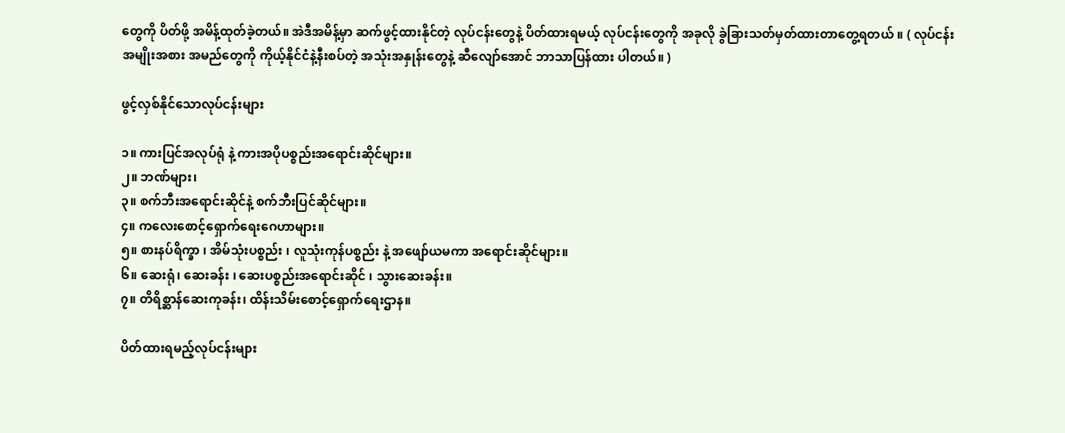တွေကို ပိတ်ဖို့ အမိန့်ထုတ်ခဲ့တယ်။ အဲဒီအမိန့်မှာ ဆက်ဖွင့်ထားနိုင်တဲ့ လုပ်ငန်းတွေနဲ့ ပိတ်ထားရမယ့် လုပ်ငန်းတွေကို အခုလို ခွဲခြားသတ်မှတ်ထားတာတွေ့ရတယ် ။ ( လုပ်ငန်းအမျိုးအစား အမည်တွေကို ကိုယ့်နိုင်ငံနဲ့နီးစပ်တဲ့ အသုံးအနှုန်းတွေနဲ့ ဆီလျော်အောင် ဘာသာပြန်ထား ပါတယ်။ )

ဖွင့်လှစ်နိုင်သောလုပ်ငန်းများ

၁။ ကားပြင်အလုပ်ရုံ နဲ့ ကားအပိုပစ္စည်းအရောင်းဆိုင်များ။
၂။ ဘဏ်များ၊
၃။ စက်ဘီးအရောင်းဆိုင်နဲ့ စက်ဘီးပြင်ဆိုင်များ။
၄။ ကလေးစောင့်ရှောက်ရေးဂေဟာများ။
၅။ စားနပ်ရိက္ခာ ၊ အိမ်သုံးပစ္စည်း ၊ လူသုံးကုန်ပစ္စည်း နဲ့ အဖျော်ယမကာ အရောင်းဆိုင်များ။
၆။ ဆေးရုံ၊ ဆေးခန်း ၊ ဆေးပစ္စည်းအရောင်းဆိုင် ၊ သွားဆေးခန်း။
၇။ တိရိစ္ဆာန်ဆေးကုခန်း၊ ထိန်းသိမ်းစောင့်ရှောက်ရေးဌာန။

ပိတ်ထားရမည့်လုပ်ငန်းများ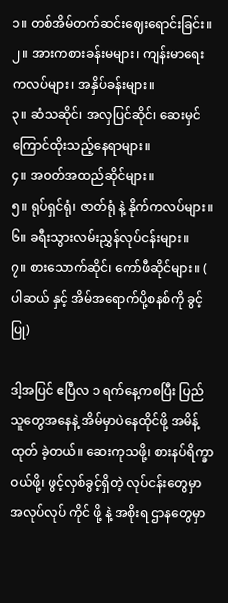၁။ တစ်အိမ်တက်ဆင်းဈေးရောင်းခြင်း။
၂။ အားကစားခန်းမများ၊ ကျန်းမာရေးကလပ်များ၊ အနှိပ်ခန်းများ။
၃။ ဆံသဆိုင်၊ အလှပြင်ဆိုင်၊ ဆေးမှင်ကြောင်ထိုးသည့်နေရာများ။
၄။ အဝတ်အထည်ဆိုင်များ။
၅။ ရုပ်ရှင်ရုံ၊ ဇာတ်ရုံ နဲ့ နိုက်ကလပ်များ။
၆။ ခရီးသွားလမ်းညွှန်လုပ်ငန်းများ။
၇။ စားသောက်ဆိုင်၊ ကော်ဖီဆိုင်များ။ ( ပါဆယ် နှင့် အိမ်အရောက်ပို့စနစ်ကို ခွင့်ပြု)

ဒါ့အပြင် ဧပြီလ ၁ ရက်နေ့ကစပြီး ပြည်သူတွေအနေနဲ့ အိမ်မှာပဲနေထိုင်ဖို့ အမိန့်ထုတ် ခဲ့တယ်။ ဆေးကုသဖို့၊ စားနပ်ရိက္ခာဝယ်ဖို့၊ ဖွင့်လှစ်ခွင့်ရှိတဲ့ လုပ်ငန်းတွေမှာ အလုပ်လုပ် ကိုင် ဖို့ နဲ့ အစိုးရ ဌာနတွေမှာ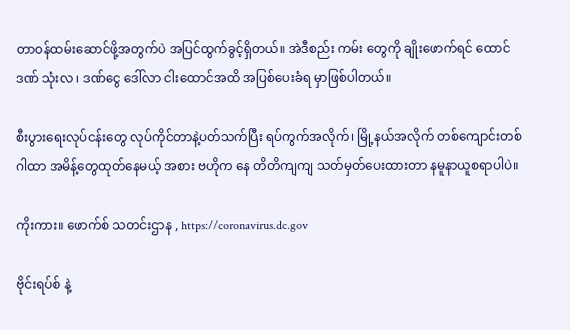တာဝန်ထမ်းဆောင်ဖို့အတွက်ပဲ အပြင်ထွက်ခွင့်ရှိတယ်။ အဲဒီစည်း ကမ်း တွေကို ချိုးဖောက်ရင် ထောင်ဒဏ် သုံးလ ၊ ဒဏ်ငွေ ဒေါ်လာ ငါးထောင်အထိ အပြစ်ပေးခံရ မှာဖြစ်ပါတယ်။

စီးပွားရေးလုပ်ငန်းတွေ လုပ်ကိုင်တာနဲ့ပတ်သက်ပြီး ရပ်ကွက်အလိုက်၊ မြို့နယ်အလိုက် တစ်ကျောင်းတစ်ဂါထာ အမိန့်တွေထုတ်နေမယ့် အစား ဗဟိုက နေ တိတိကျကျ သတ်မှတ်ပေးထားတာ နမူနာယူစရာပါပဲ။

ကိုးကား။ ဖောက်စ် သတင်းဌာန , https://coronavirus.dc.gov

ဗိုင်းရပ်စ် နဲ့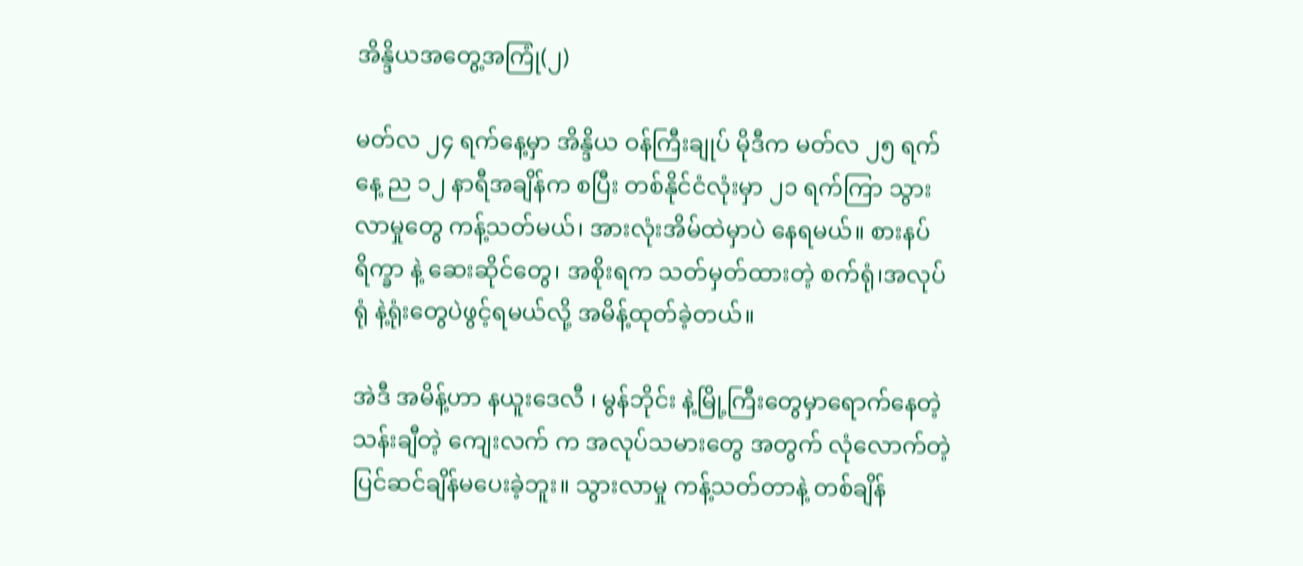အိန္ဒိယအတွေ့အကြုံ(၂)

မတ်လ ၂၄ ရက်နေ့မှာ အိန္ဒိယ ဝန်ကြီးချုပ် မိုဒီက မတ်လ ၂၅ ရက်နေ့ ည ၁၂ နာရီအချိန်က စပြီး တစ်နိုင်ငံလုံးမှာ ၂၁ ရက်ကြာ သွားလာမှုတွေ ကန့်သတ်မယ်၊ အားလုံးအိမ်ထဲမှာပဲ နေရမယ်။ စားနပ်ရိက္ခာ နဲ့ ဆေးဆိုင်တွေ၊ အစိုးရက သတ်မှတ်ထားတဲ့ စက်ရုံ၊အလုပ်ရုံ နဲ့ရုံးတွေပဲဖွင့်ရမယ်လို့ အမိန့်ထုတ်ခဲ့တယ်။

အဲဒီ အမိန့်ဟာ နယူးဒေလီ ၊ မွန်ဘိုင်း နဲ့မြို့ကြီးတွေမှာရောက်နေတဲ့ သန်းချီတဲ့ ကျေးလက် က အလုပ်သမားတွေ အတွက် လုံလောက်တဲ့ပြင်ဆင်ချိန်မပေးခဲ့ဘူး။ သွားလာမှု ကန့်သတ်တာနဲ့ တစ်ချိန်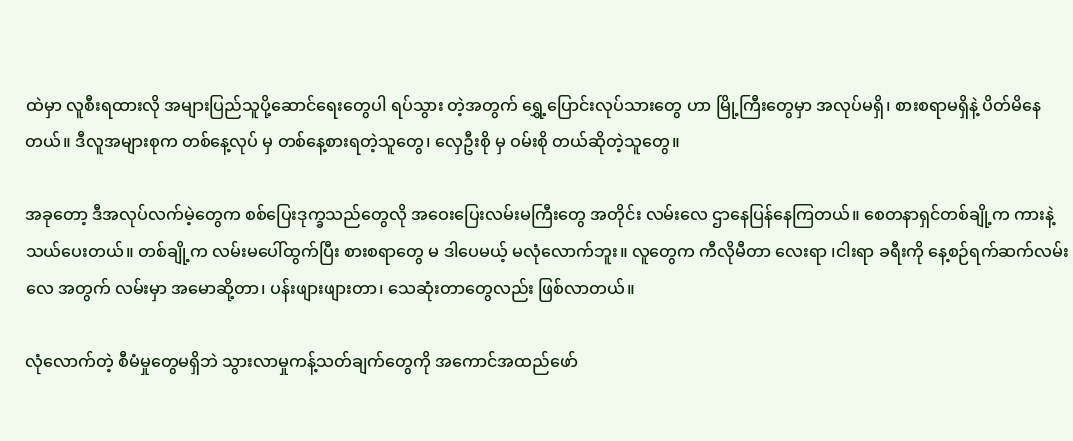ထဲမှာ လူစီးရထားလို အများပြည်သူပို့ဆောင်ရေးတွေပါ ရပ်သွား တဲ့အတွက် ရွှေ့ပြောင်းလုပ်သားတွေ ဟာ မြို့ကြီးတွေမှာ အလုပ်မရှိ၊ စားစရာမရှိနဲ့ ပိတ်မိနေတယ်။ ဒီလူအများစုက တစ်နေ့လုပ် မှ တစ်နေ့စားရတဲ့သူတွေ၊ လှေဦးစို မှ ဝမ်းစို တယ်ဆိုတဲ့သူတွေ။

အခုတော့ ဒီအလုပ်လက်မဲ့တွေက စစ်ပြေးဒုက္ခသည်တွေလို အဝေးပြေးလမ်းမကြီးတွေ အတိုင်း လမ်းလေ ဌာနေပြန်နေကြတယ်။ စေတနာရှင်တစ်ချို့က ကားနဲ့သယ်ပေးတယ်။ တစ်ချို့က လမ်းမပေါ်ထွက်ပြီး စားစရာတွေ မ ဒါပေမယ့် မလုံလောက်ဘူး။ လူတွေက ကီလိုမီတာ လေးရာ ၊ငါးရာ ခရီးကို နေ့စဉ်ရက်ဆက်လမ်းလေ အတွက် လမ်းမှာ အမောဆို့တာ၊ ပန်းဖျားဖျားတာ၊ သေဆုံးတာတွေလည်း ဖြစ်လာတယ်။

လုံလောက်တဲ့ စီမံမှုတွေမရှိဘဲ သွားလာမှုကန့်သတ်ချက်တွေကို အကောင်အထည်ဖော်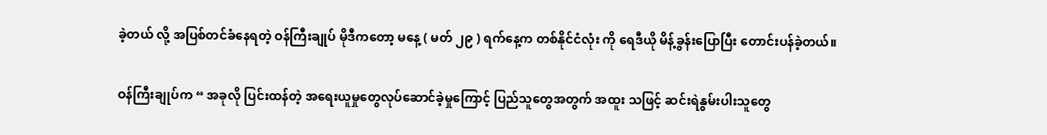ခဲ့တယ် လို့ အပြစ်တင်ခံနေရတဲ့ ဝန်ကြီးချုပ် မိုဒီကတော့ မနေ့ ( မတ် ၂၉ ) ရက်နေ့က တစ်နိုင်ငံလုံး ကို ရေဒီယို မိန့်ခွန်းပြောပြီး တောင်းပန်ခဲ့တယ်။

ဝန်ကြီးချုပ်က “ အခုလို ပြင်းထန်တဲ့ အရေးယူမှုတွေလုပ်ဆောင်ခဲ့မှုကြောင့် ပြည်သူတွေအတွက် အထူး သဖြင့် ဆင်းရဲနွမ်းပါးသူတွေ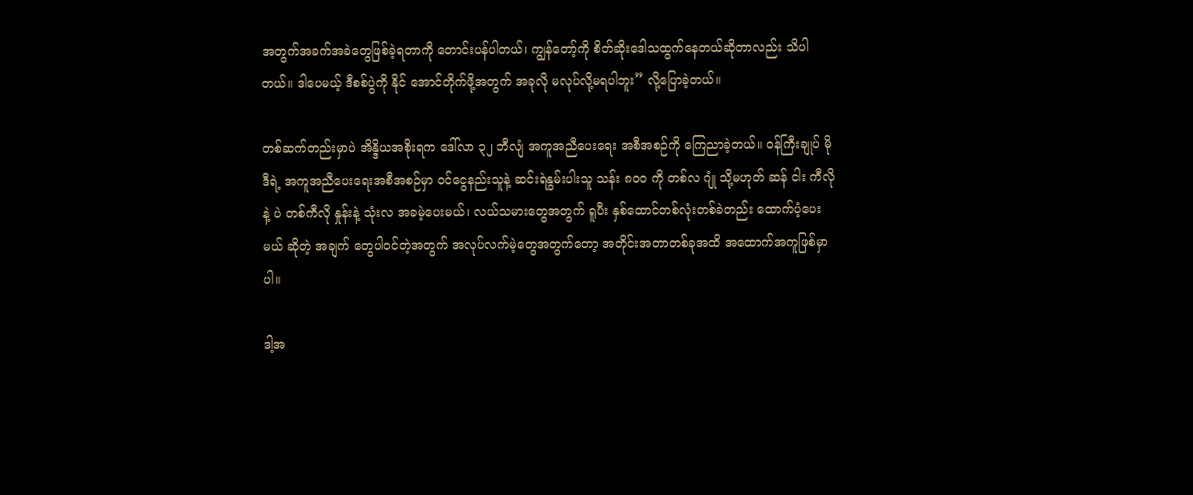အတွက်အခက်အခဲတွေဖြစ်ခဲ့ရတာကို တောင်းပန်ပါတယ်၊ ကျွန်တော့်ကို စိတ်ဆိုးဒေါသထွက်နေတယ်ဆိုတာလည်း သိပါတယ်။ ဒါပေမယ့် ဒီစစ်ပွဲကို နိုင် အောင်တိုက်ဖို့အတွက် အခုလို မလုပ်လို့မရပါဘူး” လို့ပြောခဲ့တယ်။

တစ်ဆက်တည်းမှာပဲ အိန္ဒိယအစိုးရက ဒေါ်လာ ၃၂ ဘီလျံ အကူအညီပေးရေး အစီအစဉ်ကို ကြေညာခဲ့တယ်။ ဝန်ကြီးချုပ် မိုဒီရဲ့ အကူအညီပေးရေးအစီအစဉ်မှာ ဝင်ငွေနည်းသူနဲ့ ဆင်းရဲနွမ်းပါးသူ သန်း ၈၀၀ ကို တစ်လ ဂျုံ သို့မဟုတ် ဆန် ငါး ကီလို နဲ့ ပဲ တစ်ကီလို နှုန်းနဲ့ သုံးလ အခမဲ့ပေးမယ်၊ လယ်သမားတွေအတွက် ရူပီး နှစ်ထောင်တစ်လုံးတစ်ခဲတည်း ထောက်ပံ့ပေးမယ် ဆိုတဲ့ အချက် တွေပါဝင်တဲ့အတွက် အလုပ်လက်မဲ့တွေအတွက်တော့ အတိုင်းအတာတစ်ခုအထိ အထောက်အကူဖြစ်မှာပါ။

ဒါ့အ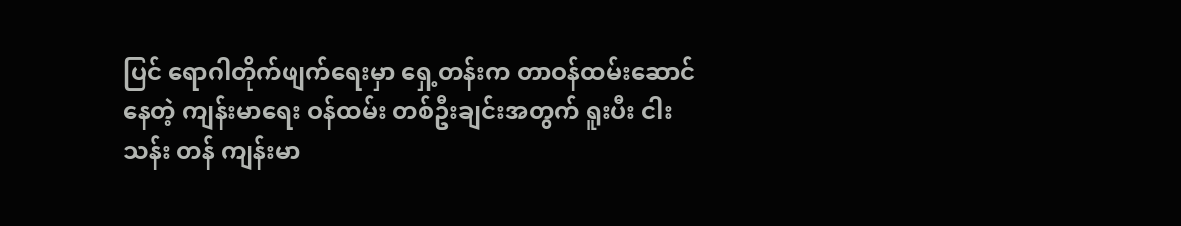ပြင် ရောဂါတိုက်ဖျက်ရေးမှာ ရှေ့တန်းက တာဝန်ထမ်းဆောင်နေတဲ့ ကျန်းမာရေး ဝန်ထမ်း တစ်ဦးချင်းအတွက် ရူးပီး ငါးသန်း တန် ကျန်းမာ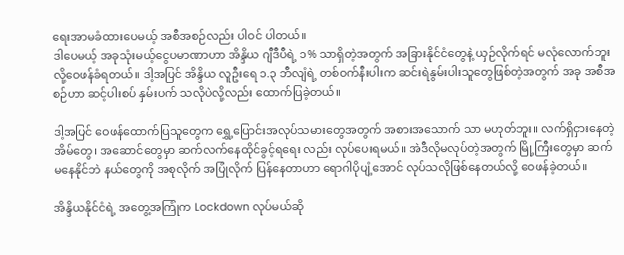ရေးအာမခံထားပေမယ့် အစီအစဉ်လည်း ပါဝင် ပါတယ်။
ဒါပေမယ့် အခုသုံးမယ့်ငွေပမာဏာဟာ အိန္ဒိယ ဂျီဒီပီရဲ့ ၁% သာရှိတဲ့အတွက် အခြားနိုင်ငံတွေနဲ့ ယှဉ်လိုက်ရင် မလုံလောက်ဘူးလို့ဝေဖန်ခံရတယ်။ ဒါ့အပြင် အိန္ဒိယ လူဦးရေ ၁.၃ ဘီလျံရဲ့ တစ်ဝက်နီးပါးက ဆင်းရဲနွမ်းပါးသူတွေဖြစ်တဲ့အတွက် အခု အစီအစဉ်ဟာ ဆင့်ပါးစပ် နှမ်းပက် သလိုပဲလို့လည်း ထောက်ပြခဲ့တယ်။

ဒါ့အပြင် ဝေဖန်ထောက်ပြသူတွေက ရွှေ့ပြောင်းအလုပ်သမားတွေအတွက် အစားအသောက် သာ မဟုတ်ဘူး။ လက်ရှိငှားနေတဲ့အိမ်တွေ၊ အဆောင်တွေမှာ ဆက်လက်နေထိုင်ခွင့်ရရေး လည်း လုပ်ပေးရမယ်။ အဲဒီလိုမလုပ်တဲ့အတွက် မြို့ကြီးတွေမှာ ဆက်မနေနိုင်ဘဲ နယ်တွေကို အစုလိုက် အပြုံလိုက် ပြန်နေတာဟာ ရောဂါပိုပျံ့အောင် လုပ်သလိုဖြစ်နေတယ်လို့ ဝေဖန်ခဲ့တယ်။

အိန္ဒိယနိုင်ငံရဲ့ အတွေ့အကြုံက Lockdown လုပ်မယ်ဆို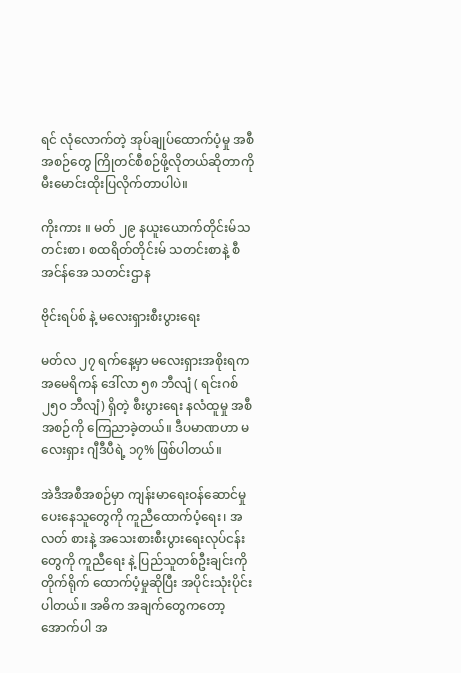ရင် လုံလောက်တဲ့ အုပ်ချုပ်ထောက်ပံ့မှု အစီအစဉ်တွေ ကြိုတင်စီစဉ်ဖို့လိုတယ်ဆိုတာကို မီးမောင်းထိုးပြလိုက်တာပါပဲ။

ကိုးကား ။ မတ် ၂၉ နယူးယောက်တိုင်းမ်သတင်းစာ၊ စထရိတ်တိုင်းမ် သတင်းစာနဲ့ စီအင်န်အေ သတင်းဌာန

ဗိုင်းရပ်စ် နဲ့ မလေးရှားစီးပွားရေး

မတ်လ ၂၇ ရက်နေ့မှာ မလေးရှားအစိုးရက အမေရိကန် ဒေါ်လာ ၅၈ ဘီလျံ ( ရင်းဂစ် ၂၅၀ ဘီလျံ) ရှိတဲ့ စီးပွားရေး နလံထူမှု အစီအစဉ်ကို ကြေညာခဲ့တယ်။ ဒီပမာဏဟာ မလေးရှား ဂျီဒီပီရဲ့ ၁၇% ဖြစ်ပါတယ်။

အဲဒီအစီအစဉ်မှာ ကျန်းမာရေးဝန်ဆောင်မှုပေးနေသူတွေကို ကူညီထောက်ပံ့ရေး၊ အလတ် စားနဲ့ အသေးစားစီးပွားရေးလုပ်ငန်းတွေကို ကူညီရေး နဲ့ ပြည်သူတစ်ဦးချင်းကို တိုက်ရိုက် ထောက်ပံ့မှုဆိုပြီး အပိုင်းသုံးပိုင်းပါတယ်။ အဓိက အချက်တွေကတော့ အောက်ပါ အ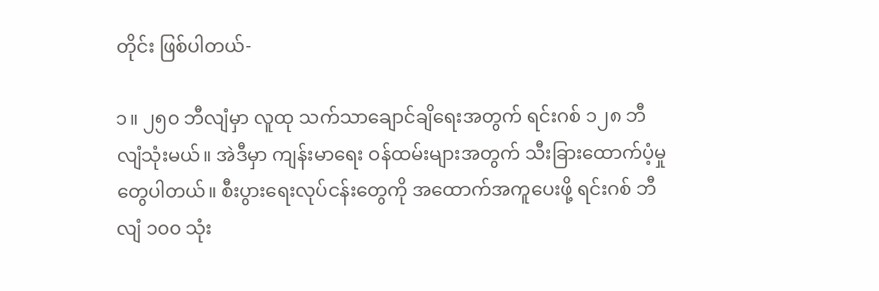တိုင်း ဖြစ်ပါတယ်-

၁။ ၂၅၀ ဘီလျံမှာ လူထု သက်သာချောင်ချိရေးအတွက် ရင်းဂစ် ၁၂၈ ဘီလျံသုံးမယ်။ အဲဒီမှာ ကျန်းမာရေး ဝန်ထမ်းများအတွက် သီးခြားထောက်ပံ့မှုတွေပါတယ်။ စီးပွားရေးလုပ်ငန်းတွေကို အထောက်အကူပေးဖို့ ရင်းဂစ် ဘီလျံ ၁၀၀ သုံး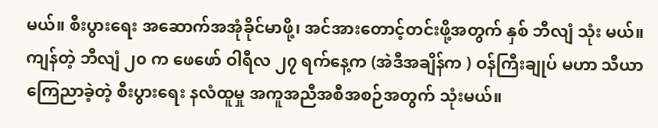မယ်။ စီးပွားရေး အဆောက်အအုံခိုင်မာဖို့၊ အင်အားတောင့်တင်းဖို့အတွက် နှစ် ဘီလျံ သုံး မယ်။ ကျန်တဲ့ ဘီလျံ ၂၀ က ဖေဖော် ဝါရီလ ၂၇ ရက်နေ့က (အဲဒီအချိန်က ) ဝန်ကြီးချုပ် မဟာ သီယာ ကြေညာခဲ့တဲ့ စီးပွားရေး နလံထူမှု အကူအညီအစီအစဉ်အတွက် သုံးမယ်။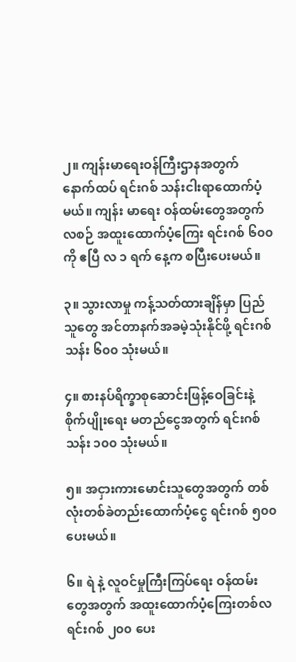၂။ ကျန်းမာရေးဝန်ကြီးဌာနအတွက် နောက်ထပ် ရင်းဂစ် သန်းငါးရာထောက်ပံ့မယ်။ ကျန်း မာရေး ဝန်ထမ်းတွေအတွက် လစဉ် အထူးထောက်ပံ့ကြေး ရင်းဂစ် ၆၀၀ ကို ဧပြီ လ ၁ ရက် နေ့က စပြီးပေးမယ်။

၃။ သွားလာမှု ကန့်သတ်ထားချိန်မှာ ပြည်သူတွေ အင်တာနက်အခမဲ့သုံးနိုင်ဖို့ ရင်းဂစ် သန်း ၆၀၀ သုံးမယ်။

၄။ စားနပ်ရိက္ခာစုဆောင်းဖြန့်ဝေခြင်းနဲ့ စိုက်ပျိုးရေး မတည်ငွေအတွက် ရင်းဂစ် သန်း ၁၀၀ သုံးမယ်။

၅။ အငှားကားမောင်းသူတွေအတွက် တစ်လုံးတစ်ခဲတည်းထောက်ပံ့ငွေ ရင်းဂစ် ၅၀၀ ပေးမယ်။

၆။ ရဲ နဲ့ လူဝင်မှုကြီးကြပ်ရေး ဝန်ထမ်းတွေအတွက် အထူးထောက်ပံ့ကြေးတစ်လ ရင်းဂစ် ၂၀၀ ပေး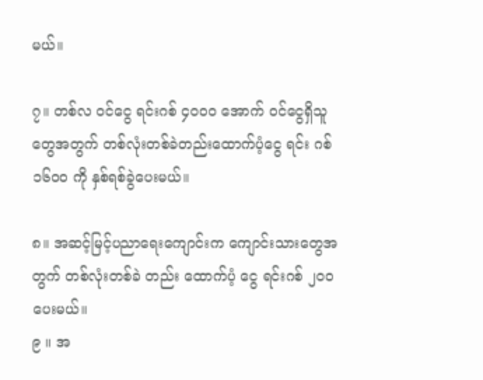မယ်။

၇။ တစ်လ ဝင်ငွေ ရင်းဂစ် ၄၀၀၀ အောက် ဝင်ငွေရှိသူတွေအတွက် တစ်လုံးတစ်ခဲတည်းထောက်ပံ့ငွေ ရင်း ဂစ် ၁၆၀၀ ကို နှစ်ရစ်ခွဲပေးမယ်။

၈။ အဆင့်မြင့်ပညာရေးကျောင်းက ကျောင်းသားတွေအတွက် တစ်လုံးတစ်ခဲ တည်း ထောက်ပံ့ ငွေ ရင်းဂစ် ၂၀၀ ပေးမယ်။
၉ ။ အ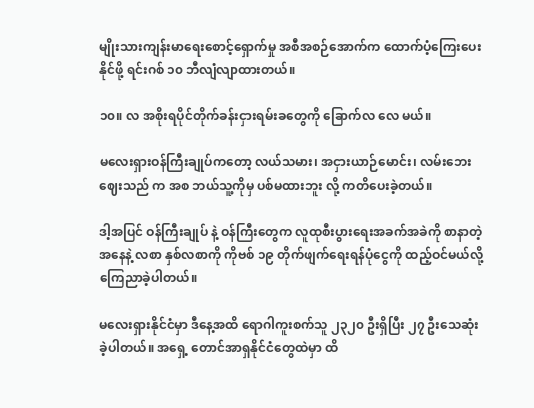မျိုးသားကျန်းမာရေးစောင့်ရှောက်မှု အစီအစဉ်အောက်က ထောက်ပံ့ကြေးပေးနိုင်ဖို့ ရင်းဂစ် ၁၀ ဘီလျံလျာထားတယ်။

၁၀။ လ အစိုးရပိုင်တိုက်ခန်းငှားရမ်းခတွေကို ခြောက်လ လေ မယ်။

မလေးရှားဝန်ကြီးချုပ်ကတော့ လယ်သမား၊ အငှားယာဉ်မောင်း၊ လမ်းဘေးဈေးသည် က အစ ဘယ်သူ့ကိုမှ ပစ်မထားဘူး လို့ ကတိပေးခဲ့တယ်။

ဒါ့အပြင် ဝန်ကြီးချုပ် နဲ့ ဝန်ကြီးတွေက လူထုစီးပွားရေးအခက်အခဲကို စာနာတဲ့အနေနဲ့ လစာ နှစ်လစာကို ကိုဗစ် ၁၉ တိုက်ဖျက်ရေးရန်ပုံငွေကို ထည့်ဝင်မယ်လို့ ကြေညာခဲ့ပါတယ်။

မလေးရှားနိုင်ငံမှာ ဒီနေ့အထိ ရောဂါကူးစက်သူ ၂၃၂၀ ဦးရှိပြီး ၂၇ ဦးသေဆုံးခဲ့ပါတယ်။ အရှေ့ တောင်အာရှနိုင်ငံတွေထဲမှာ ထိ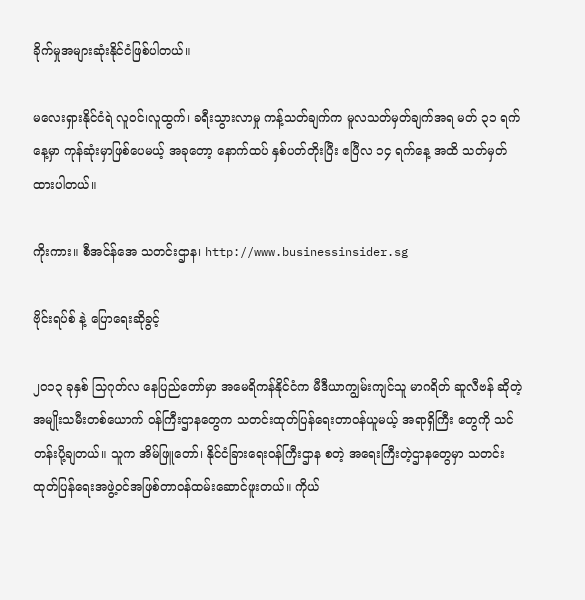ခိုက်မှုအများဆုံးနိုင်ငံဖြစ်ပါတယ်။

မလေးရှားနိုင်ငံရဲ လူဝင်၊လူထွက်၊ ခရီးသွားလာမှု ကန့်သတ်ချက်က မူလသတ်မှတ်ချက်အရ မတ် ၃၁ ရက်နေ့မှာ ကုန်ဆုံးမှာဖြစ်ပေမယ့် အခုတော့ နောက်ထပ် နှစ်ပတ်တိုးပြီး ဧပြီလ ၁၄ ရက်နေ့ အထိ သတ်မှတ်ထားပါတယ်။

ကိုးကား။ စီအင်န်အေ သတင်းဌာန၊ http://www.businessinsider.sg

ဗိုင်းရပ်စ် နဲ့ ပြောရေးဆိုခွင့်

၂၀၁၃ ခုနှစ် သြဂုတ်လ နေပြည်တော်မှာ အမေရိကန်နိုင်ငံက မီဒီယာကျွမ်းကျင်သူ မာဂရိတ် ဆူလီဗန် ဆိုတဲ့ အမျိုးသမီးတစ်ယောက် ဝန်ကြီးဌာနတွေက သတင်းထုတ်ပြန်ရေးတာဝန်ယူမယ့် အရာရှိကြီး တွေကို သင်တန်းပို့ချတယ်။ သူက အိမ်ဖြူတော်၊ နိုင်ငံခြားရေးဝန်ကြီးဌာန စတဲ့ အရေးကြီးတဲ့ဌာနတွေမှာ သတင်းထုတ်ပြန်ရေးအဖွဲ့ဝင်အဖြစ်တာဝန်ထမ်းဆောင်ဖူးတယ်။ ကိုယ်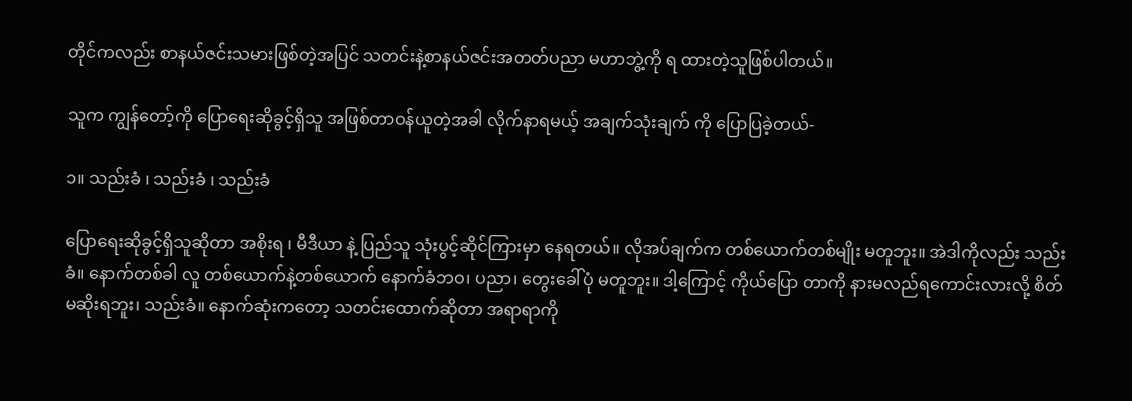တိုင်ကလည်း စာနယ်ဇင်းသမားဖြစ်တဲ့အပြင် သတင်းနဲ့စာနယ်ဇင်းအတတ်ပညာ မဟာဘွဲ့ကို ရ ထားတဲ့သူဖြစ်ပါတယ်။

သူက ကျွန်တော့်ကို ပြောရေးဆိုခွင့်ရှိသူ အဖြစ်တာဝန်ယူတဲ့အခါ လိုက်နာရမယ့် အချက်သုံးချက် ကို ပြောပြခဲ့တယ်-

၁။ သည်းခံ ၊ သည်းခံ ၊ သည်းခံ

ပြောရေးဆိုခွင့်ရှိသူဆိုတာ အစိုးရ ၊ မီဒီယာ နဲ့ ပြည်သူ သုံးပွင့်ဆိုင်ကြားမှာ နေရတယ်။ လိုအပ်ချက်က တစ်ယောက်တစ်မျိုး မတူဘူး။ အဲဒါကိုလည်း သည်းခံ။ နောက်တစ်ခါ လူ တစ်ယောက်နဲ့တစ်ယောက် နောက်ခံဘဝ၊ ပညာ၊ တွေးခေါ်ပုံ မတူဘူး။ ဒါ့ကြောင့် ကိုယ်ပြော တာကို နားမလည်ရကောင်းလားလို့ စိတ်မဆိုးရဘူး၊ သည်းခံ။ နောက်ဆုံးကတော့ သတင်းထောက်ဆိုတာ အရာရာကို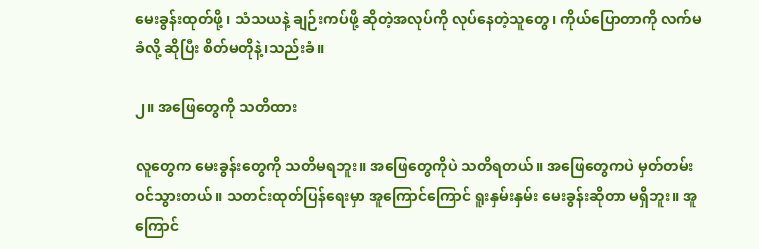မေးခွန်းထုတ်ဖို့ ၊ သံသယနဲ့ ချဉ်းကပ်ဖို့ ဆိုတဲ့အလုပ်ကို လုပ်နေတဲ့သူတွေ၊ ကိုယ်ပြောတာကို လက်မခံလို့ ဆိုပြီး စိတ်မတိုနဲ့၊သည်းခံ။

၂။ အဖြေတွေကို သတိထား

လူတွေက မေးခွန်းတွေကို သတိမရဘူး။ အဖြေတွေကိုပဲ သတိရတယ်။ အဖြေတွေကပဲ မှတ်တမ်း ဝင်သွားတယ်။ သတင်းထုတ်ပြန်ရေးမှာ အူကြောင်ကြောင် ရူးနှမ်းနှမ်း မေးခွန်းဆိုတာ မရှိဘူး။ အူ ကြောင်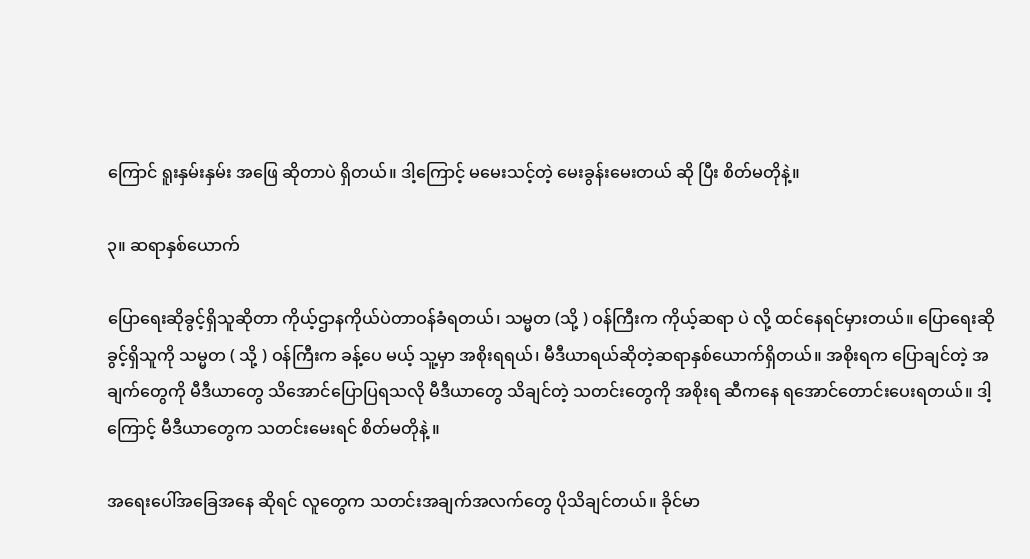ကြောင် ရူးနှမ်းနှမ်း အဖြေ ဆိုတာပဲ ရှိတယ်။ ဒါ့ကြောင့် မမေးသင့်တဲ့ မေးခွန်းမေးတယ် ဆို ပြီး စိတ်မတိုနဲ့။

၃။ ဆရာနှစ်ယောက်

ပြောရေးဆိုခွင့်ရှိသူဆိုတာ ကိုယ့်ဌာနကိုယ်ပဲတာဝန်ခံရတယ်၊ သမ္မတ (သို့ ) ဝန်ကြီးက ကိုယ့်ဆရာ ပဲ လို့ ထင်နေရင်မှားတယ်။ ပြောရေးဆိုခွင့်ရှိသူကို သမ္မတ ( သို့ ) ဝန်ကြီးက ခန့်ပေ မယ့် သူ့မှာ အစိုးရရယ်၊ မီဒီယာရယ်ဆိုတဲ့ဆရာနှစ်ယောက်ရှိတယ်။ အစိုးရက ပြောချင်တဲ့ အချက်တွေကို မီဒီယာတွေ သိအောင်ပြောပြရသလို မီဒီယာတွေ သိချင်တဲ့ သတင်းတွေကို အစိုးရ ဆီကနေ ရအောင်တောင်းပေးရတယ်။ ဒါ့ကြောင့် မီဒီယာတွေက သတင်းမေးရင် စိတ်မတိုနဲ့ ။

အရေးပေါ်အခြေအနေ ဆိုရင် လူတွေက သတင်းအချက်အလက်တွေ ပိုသိချင်တယ်။ ခိုင်မာ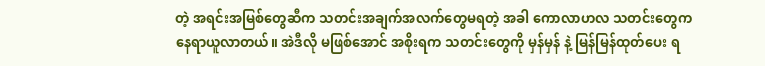တဲ့ အရင်းအမြစ်တွေဆီက သတင်းအချက်အလက်တွေမရတဲ့ အခါ ကောလာဟလ သတင်းတွေက နေရာယူလာတယ်။ အဲဒီလို မဖြစ်အောင် အစိုးရက သတင်းတွေကို မှန်မှန် နဲ့ မြန်မြန်ထုတ်ပေး ရ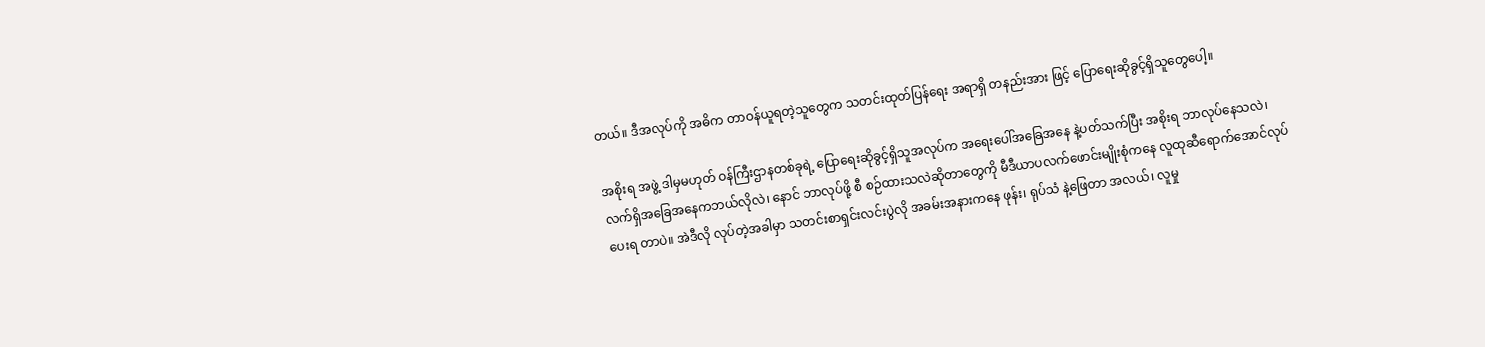တယ်။ ဒီအလုပ်ကို အဓိက တာဝန်ယူရတဲ့သူတွေက သတင်းထုတ်ပြန်ရေး အရာရှိ တနည်းအား ဖြင့် ပြောရေးဆိုခွင့်ရှိသူတွေပေါ့။

အစိုးရ အဖွဲ့ ဒါမှမဟုတ် ဝန်ကြီးဌာနတစ်ခုရဲ့ ပြောရေးဆိုခွင့်ရှိသူအလုပ်က အရေးပေါ်အခြေအနေ နဲ့ပတ်သက်ပြီး အစိုးရ ဘာလုပ်နေသလဲ၊ လက်ရှိအခြေအနေကဘယ်လိုလဲ၊ နောင် ဘာလုပ်ဖို့ စီ စဉ်ထားသလဲဆိုတာတွေကို မီဒီယာပလက်ဖောင်းမျိုးစုံကနေ လူထုဆီရောက်အောင်လုပ်ပေးရ တာပဲ။ အဲဒီလို လုပ်တဲ့အခါမှာ သတင်းစာရှင်းလင်းပွဲလို အခမ်းအနားကနေ ဖုန်း၊ ရုပ်သံ နဲ့ဖြေတာ အလယ်၊ လူမှု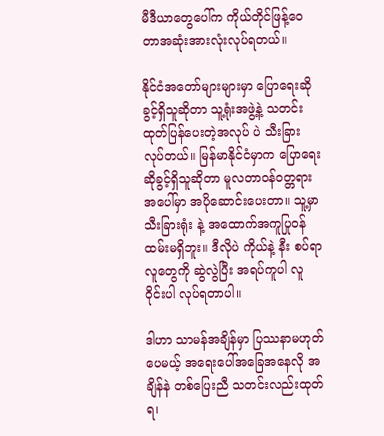မီဒီယာတွေပေါ်က ကိုယ်တိုင်ဖြန့်ဝေတာအဆုံးအားလုံးလုပ်ရတယ်။

နိုင်ငံအတော်များများမှာ ပြောရေးဆိုခွင့်ရှိသူဆိုတာ သူ့ရုံးအဖွဲ့နဲ့ သတင်းထုတ်ပြန်ပေးတဲ့အလုပ် ပဲ သီးခြားလုပ်တယ်။ မြန်မာနိုင်ငံမှာက ပြောရေးဆိုခွင့်ရှိသူဆိုတာ မူလတာဝန်ဝတ္တရားအပေါ်မှာ အပိုဆောင်းပေးတာ။ သူ့မှာ သီးခြားရုံး နဲ့ အထောက်အကူပြုဝန်ထမ်းမရှိဘူး။ ဒီလိုပဲ ကိုယ်နဲ့ နီး စပ်ရာလူတွေကို ဆွဲလွဲပြီး အရပ်ကူပါ လူဝိုင်းပါ လုပ်ရတာပါ။

ဒါဟာ သာမန်အချိန်မှာ ပြဿနာမဟုတ်ပေမယ့် အရေးပေါ်အခြေအနေလို အချိန်နဲ တစ်ပြေးညီ သတင်းလည်းထုတ်ရ၊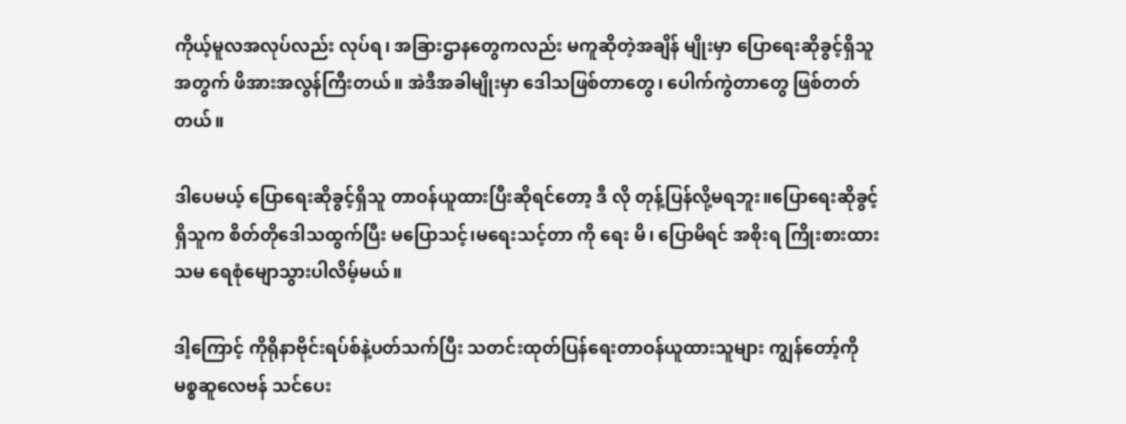ကိုယ့်မူလအလုပ်လည်း လုပ်ရ၊ အခြားဌာနတွေကလည်း မကူဆိုတဲ့အချိန် မျိုးမှာ ပြောရေးဆိုခွင့်ရှိသူအတွက် ဖိအားအလွန်ကြီးတယ်။ အဲဒီအခါမျိုးမှာ ဒေါသဖြစ်တာတွေ၊ ပေါက်ကွဲတာတွေ ဖြစ်တတ်တယ်။

ဒါပေမယ့် ပြောရေးဆိုခွင့်ရှိသူ တာဝန်ယူထားပြီးဆိုရင်တော့ ဒီ လို တုန့်ပြန်လို့မရဘူး။ပြောရေးဆိုခွင့် ရှိသူက စိတ်တိုဒေါသထွက်ပြီး မပြောသင့်၊မရေးသင့်တာ ကို ရေး မိ၊ ပြောမိရင် အစိုးရ ကြိုးစားထားသမ ရေစုံမျောသွားပါလိမ့်မယ်။

ဒါ့ကြောင့် ကိုရိုနာဗိုင်းရပ်စ်နဲ့ပတ်သက်ပြီး သတင်းထုတ်ပြန်ရေးတာဝန်ယူထားသူများ ကျွန်တော့်ကို မစ္စဆူလေဗန် သင်ပေး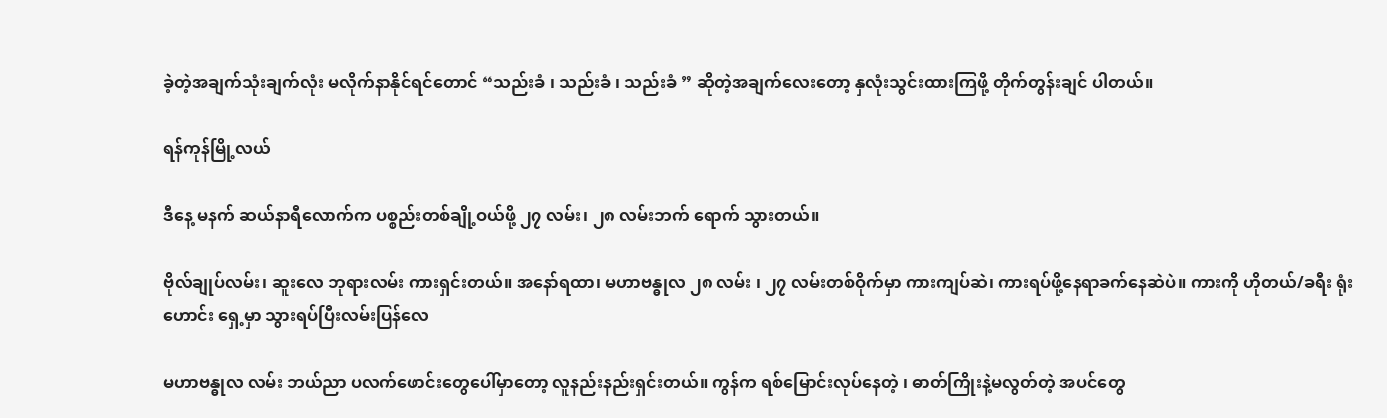ခဲ့တဲ့အချက်သုံးချက်လုံး မလိုက်နာနိုင်ရင်တောင် “သည်းခံ ၊ သည်းခံ ၊ သည်းခံ ” ဆိုတဲ့အချက်လေးတော့ နှလုံးသွင်းထားကြဖို့ တိုက်တွန်းချင် ပါတယ်။

ရန်ကုန်မြို့လယ်

ဒီနေ့ မနက် ဆယ်နာရီလောက်က ပစ္စည်းတစ်ချို့ဝယ်ဖို့ ၂၇ လမ်း၊ ၂၈ လမ်းဘက် ရောက် သွားတယ်။

ဗိုလ်ချုပ်လမ်း၊ ဆူးလေ ဘုရားလမ်း ကားရှင်းတယ်။ အနော်ရထာ၊ မဟာဗန္ဓုလ ၂၈ လမ်း ၊ ၂၇ လမ်းတစ်ဝိုက်မှာ ကားကျပ်ဆဲ၊ ကားရပ်ဖို့နေရာခက်နေဆဲပဲ။ ကားကို ဟိုတယ်/ခရီး ရုံးဟောင်း ရှေ့မှာ သွားရပ်ပြီးလမ်းပြန်လေ

မဟာဗန္ဓုလ လမ်း ဘယ်ညာ ပလက်ဖောင်းတွေပေါ်မှာတော့ လူနည်းနည်းရှင်းတယ်။ ကွန်က ရစ်မြောင်းလုပ်နေတဲ့ ၊ ဓာတ်ကြိုးနဲ့မလွတ်တဲ့ အပင်တွေ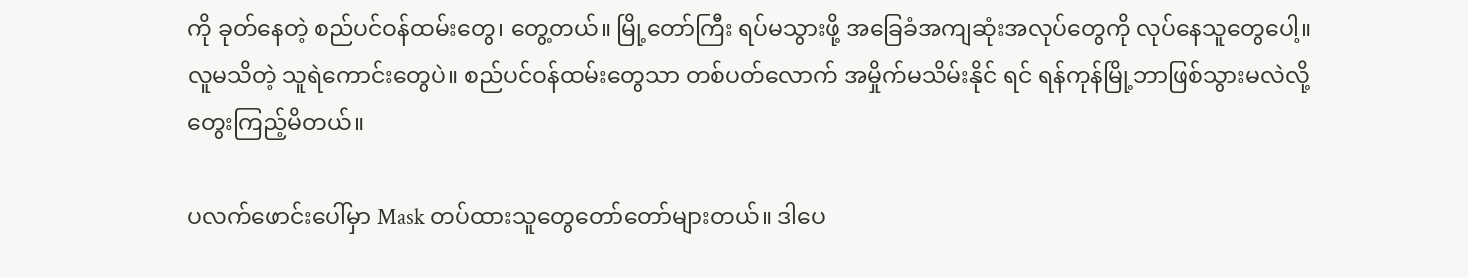ကို ခုတ်နေတဲ့ စည်ပင်ဝန်ထမ်းတွေ၊ တွေ့တယ်။ မြို့တော်ကြီး ရပ်မသွားဖို့ အခြေခံအကျဆုံးအလုပ်တွေကို လုပ်နေသူတွေပေါ့။ လူမသိတဲ့ သူရဲကောင်းတွေပဲ။ စည်ပင်ဝန်ထမ်းတွေသာ တစ်ပတ်လောက် အမှိုက်မသိမ်းနိုင် ရင် ရန်ကုန်မြို့ဘာဖြစ်သွားမလဲလို့ တွေးကြည့်မိတယ်။

ပလက်ဖောင်းပေါ်မှာ Mask တပ်ထားသူတွေတော်တော်များတယ်။ ဒါပေ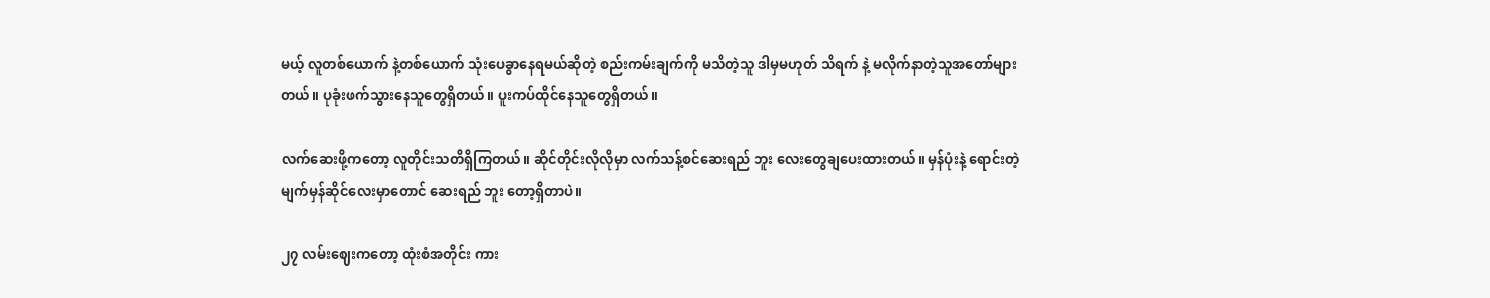မယ့် လူတစ်ယောက် နဲ့တစ်ယောက် သုံးပေခွာနေရမယ်ဆိုတဲ့ စည်းကမ်းချက်ကို မသိတဲ့သူ ဒါမှမဟုတ် သိရက် နဲ့ မလိုက်နာတဲ့သူအတော်များတယ်။ ပုခုံးဖက်သွားနေသူတွေရှိတယ်။ ပူးကပ်ထိုင်နေသူတွေရှိတယ်။

လက်ဆေးဖို့ကတော့ လူတိုင်းသတိရှိကြတယ်။ ဆိုင်တိုင်းလိုလိုမှာ လက်သန့်စင်ဆေးရည် ဘူး လေးတွေချပေးထားတယ်။ မှန်ပုံးနဲ့ ရောင်းတဲ့မျက်မှန်ဆိုင်လေးမှာတောင် ဆေးရည် ဘူး တော့ရှိတာပဲ။

၂၇ လမ်းဈေးကတော့ ထုံးစံအတိုင်း ကား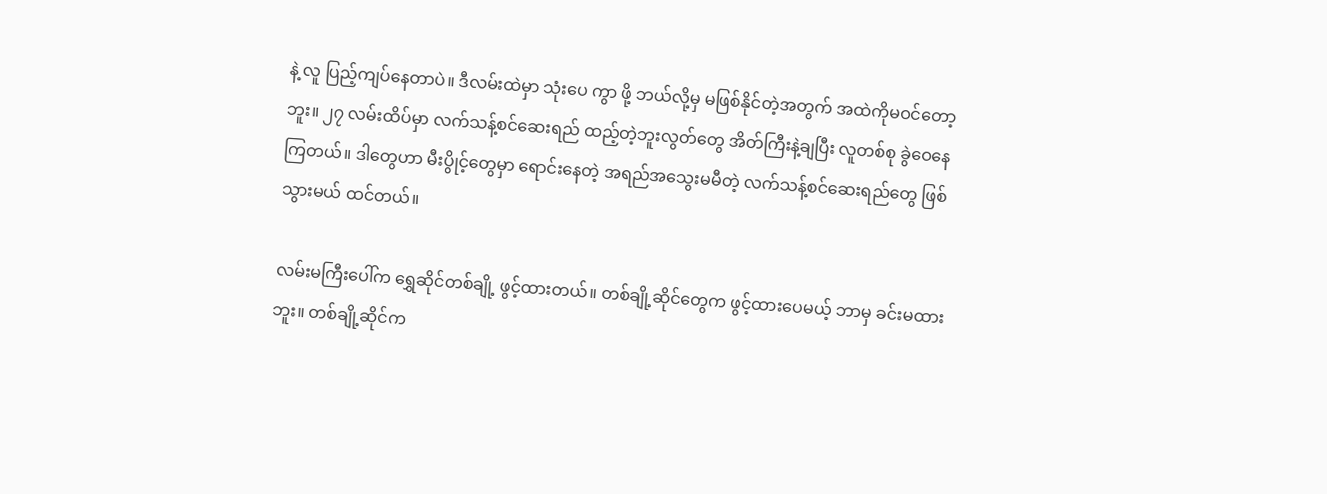နဲ့ လူ ပြည့်ကျပ်နေတာပဲ။ ဒီလမ်းထဲမှာ သုံးပေ ကွာ ဖို့ ဘယ်လို့မှ မဖြစ်နိုင်တဲ့အတွက် အထဲကိုမဝင်တော့ဘူး။ ၂၇ လမ်းထိပ်မှာ လက်သန့်စင်ဆေးရည် ထည့်တဲ့ဘူးလွတ်တွေ အိတ်ကြီးနဲ့ချပြီး လူတစ်စု ခွဲဝေနေကြတယ်။ ဒါတွေဟာ မီးပွိုင့်တွေမှာ ရောင်းနေတဲ့ အရည်အသွေးမမီတဲ့ လက်သန့်စင်ဆေးရည်တွေ ဖြစ်သွားမယ် ထင်တယ်။

လမ်းမကြီးပေါ်က ရွှေဆိုင်တစ်ချို့ ဖွင့်ထားတယ်။ တစ်ချို့ဆိုင်တွေက ဖွင့်ထားပေမယ့် ဘာမှ ခင်းမထားဘူး။ တစ်ချို့ဆိုင်က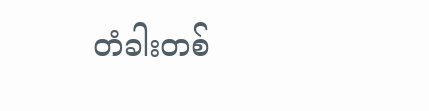တံခါးတစ်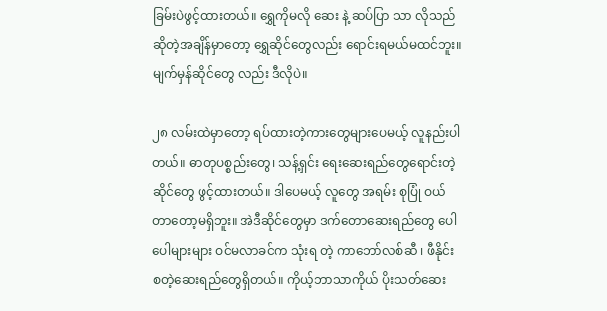ခြမ်းပဲဖွင့်ထားတယ်။ ရွှေကိုမလို ဆေး နဲ့ ဆပ်ပြာ သာ လိုသည်ဆိုတဲ့အချိန်မှာတော့ ရွှေဆိုင်တွေလည်း ရောင်းရမယ်မထင်ဘူး။ မျက်မှန်ဆိုင်တွေ လည်း ဒီလိုပဲ။

၂၈ လမ်းထဲမှာတော့ ရပ်ထားတဲ့ကားတွေများပေမယ့် လူနည်းပါတယ်။ ဓာတုပစ္စည်းတွေ၊ သန့်ရှင်း ရေးဆေးရည်တွေရောင်းတဲ့ဆိုင်တွေ ဖွင့်ထားတယ်။ ဒါပေမယ့် လူတွေ အရမ်း စုပြုံ ဝယ် တာတော့မရှိဘူး။ အဲဒီဆိုင်တွေမှာ ဒက်တောဆေးရည်တွေ ပေါပေါများများ ဝင်မလာခင်က သုံးရ တဲ့ ကာဘော်လစ်ဆီ ၊ ဖီနိုင်း စတဲ့ဆေးရည်တွေရှိတယ်။ ကိုယ့်ဘာသာကိုယ် ပိုးသတ်ဆေး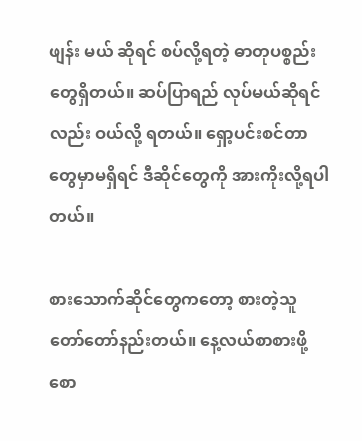ဖျန်း မယ် ဆိုရင် စပ်လို့ရတဲ့ ဓာတုပစ္စည်းတွေရှိတယ်။ ဆပ်ပြာရည် လုပ်မယ်ဆိုရင်လည်း ဝယ်လို့ ရတယ်။ ရှော့ပင်းစင်တာတွေမှာမရှိရင် ဒီဆိုင်တွေကို အားကိုးလို့ရပါတယ်။

စားသောက်ဆိုင်တွေကတော့ စားတဲ့သူတော်တော်နည်းတယ်။ နေ့လယ်စာစားဖို့ စော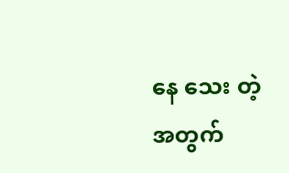နေ သေး တဲ့အတွက်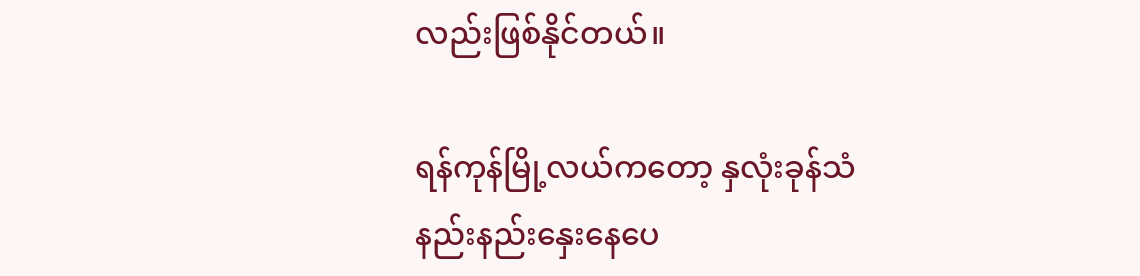လည်းဖြစ်နိုင်တယ်။

ရန်ကုန်မြို့လယ်ကတော့ နှလုံးခုန်သံနည်းနည်းနှေးနေပေ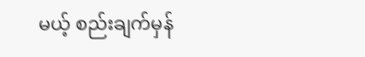မယ့် စည်းချက်မှန်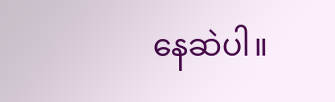နေဆဲပါ။